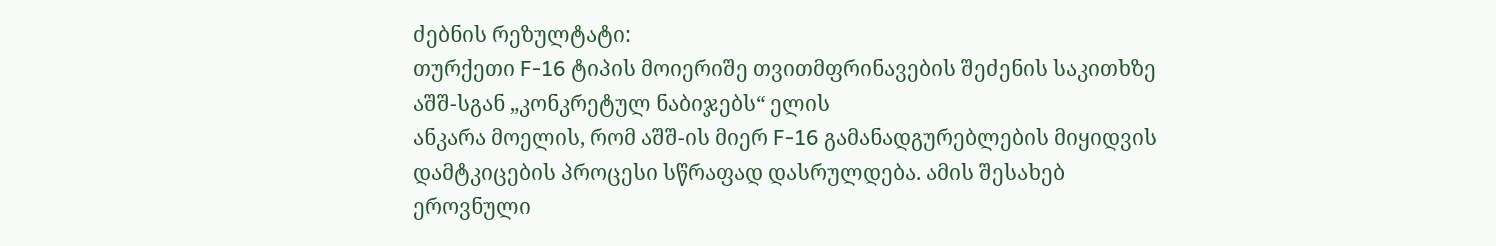ძებნის რეზულტატი:
თურქეთი F-16 ტიპის მოიერიშე თვითმფრინავების შეძენის საკითხზე აშშ-სგან „კონკრეტულ ნაბიჯებს“ ელის
ანკარა მოელის, რომ აშშ-ის მიერ F-16 გამანადგურებლების მიყიდვის დამტკიცების პროცესი სწრაფად დასრულდება. ამის შესახებ ეროვნული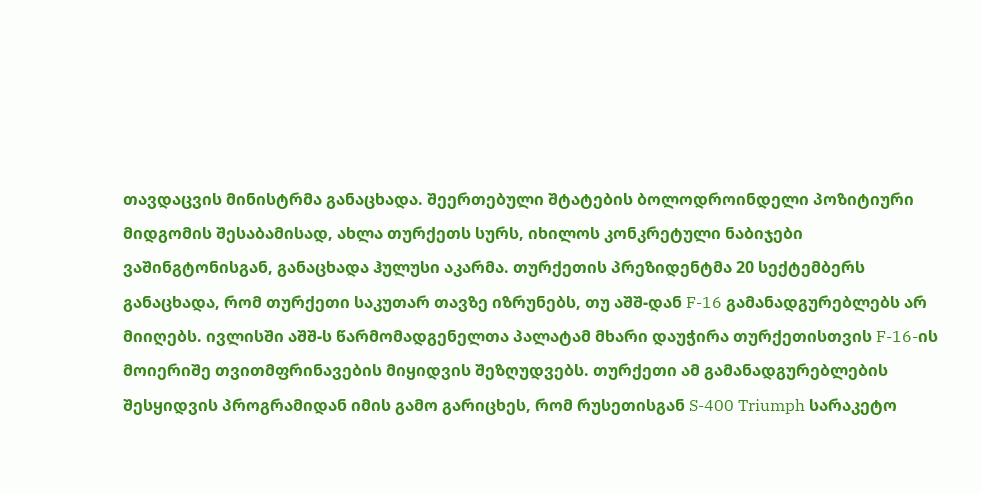თავდაცვის მინისტრმა განაცხადა. შეერთებული შტატების ბოლოდროინდელი პოზიტიური მიდგომის შესაბამისად, ახლა თურქეთს სურს, იხილოს კონკრეტული ნაბიჯები ვაშინგტონისგან, განაცხადა ჰულუსი აკარმა. თურქეთის პრეზიდენტმა 20 სექტემბერს განაცხადა, რომ თურქეთი საკუთარ თავზე იზრუნებს, თუ აშშ-დან F-16 გამანადგურებლებს არ მიიღებს. ივლისში აშშ-ს წარმომადგენელთა პალატამ მხარი დაუჭირა თურქეთისთვის F-16-ის მოიერიშე თვითმფრინავების მიყიდვის შეზღუდვებს. თურქეთი ამ გამანადგურებლების შესყიდვის პროგრამიდან იმის გამო გარიცხეს, რომ რუსეთისგან S-400 Triumph სარაკეტო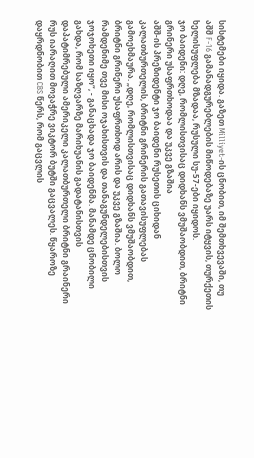სისტემები იყიდა. გაზეთ Milliyet-ის ცნობით, იმ შემთხვევაში, თუ აშშ F-16 გამანადგურებლების მიწოდებაზე უარს იტყვის, თურქეთის ხელისუფლება მზადაა, რუსული სუ-57-ები იყიდოს.
ჯო ბაიდენი: დღე, რომლისთვისაც დიდხანს ვმუშაობდით, ბრიტნი გრინერი უსაფრთხოდაა და უკვე გზაშია
აშშ-ის პრეზიდენტი ჯო ბაიდენი რუსეთის ციხიდან კალათბურთელის, ბრიტნი გრინერის გათავისუფლებას გამოეხმაურა. „დღე, რომლისთვისაც დიდხანს ვმუშაობდით, ბრიტნი გრინერი უსაფრთხოდ არის და უკვე გზაშია. ბოლო რამდენიმე თვე მისი ოჯახისთვის და თანაგუნდელებისთვის ჯოჯოხეთი იყო“, - განაცხადა ჯო ბაიდენმა. მანამდე ცნობილი გახდა, რომ საზღვარზე მარიხუანის გადატანისთვის დაპატიმრებული ამერიკელი კალათბურთელი ბრიტნი გრაინერი რუს იარაღით მოვაჭრე ვიკტორ ბუტში გაცვალეს. წყაროზე დაყრდნობით CBS წერს, რომ გაცვლის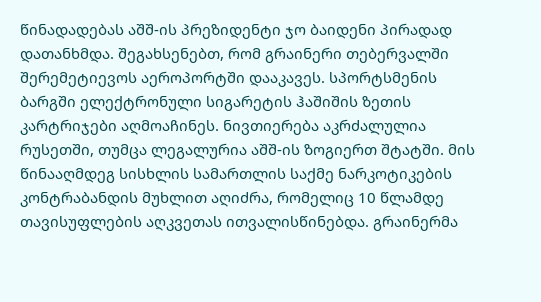წინადადებას აშშ-ის პრეზიდენტი ჯო ბაიდენი პირადად დათანხმდა. შეგახსენებთ, რომ გრაინერი თებერვალში შერემეტიევოს აეროპორტში დააკავეს. სპორტსმენის ბარგში ელექტრონული სიგარეტის ჰაშიშის ზეთის კარტრიჯები აღმოაჩინეს. ნივთიერება აკრძალულია რუსეთში, თუმცა ლეგალურია აშშ-ის ზოგიერთ შტატში. მის წინააღმდეგ სისხლის სამართლის საქმე ნარკოტიკების კონტრაბანდის მუხლით აღიძრა, რომელიც 10 წლამდე თავისუფლების აღკვეთას ითვალისწინებდა. გრაინერმა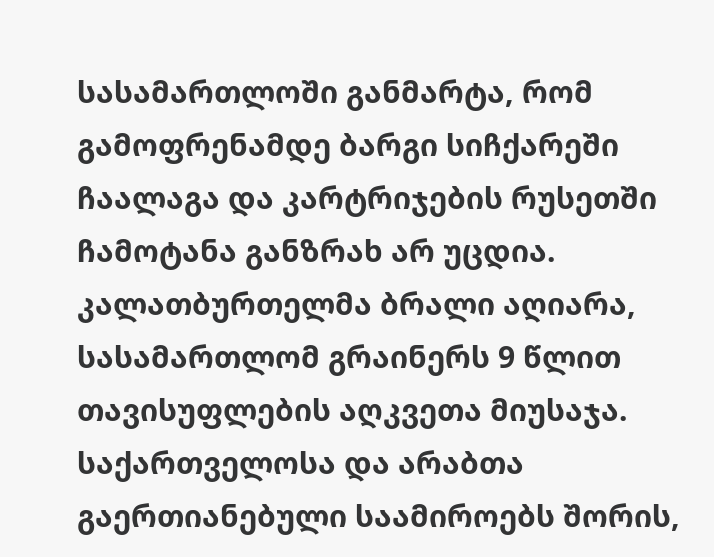სასამართლოში განმარტა, რომ გამოფრენამდე ბარგი სიჩქარეში ჩაალაგა და კარტრიჯების რუსეთში ჩამოტანა განზრახ არ უცდია. კალათბურთელმა ბრალი აღიარა, სასამართლომ გრაინერს 9 წლით თავისუფლების აღკვეთა მიუსაჯა.
საქართველოსა და არაბთა გაერთიანებული საამიროებს შორის,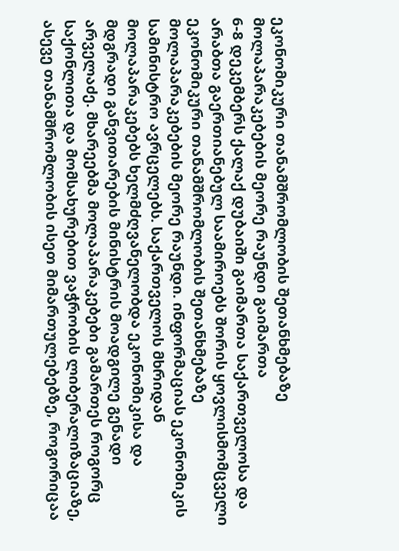ეკონომიკური თანამშრომლობის შეთანხმებაზე მოლაპარაკებების მეორე რაუნდი გაიმართა
6-8 დეკემბერს ქალაქ დუბაიში გაიმართა საქართველოსა და არაბთა გაერთიანებულ საამიროებს შორის ყოვლისმომცველი ეკონომიკური თანამშრომლობის შეთანხმებაზე მოლაპარაკებების მეორე რაუნდი. ინფორმაციას ეკონომიკის სამინისტრო ავრცელებს. საქართველოს მხრიდან მოლაპარაკებებს ხელმძღვანელობდა ეკონომიკისა და მდგრადი განვითარების მინისტრის მოადგილე გენადი არველაძე. მხარეებმა მოლაპარაკებები გამართეს როგორც საქონლითა და მომსახურებით ვაჭრობის ლიბერალიზაციაზე, ასევე თანამშრომლობის ისეთ მიმართულებებზე, როგორიცაა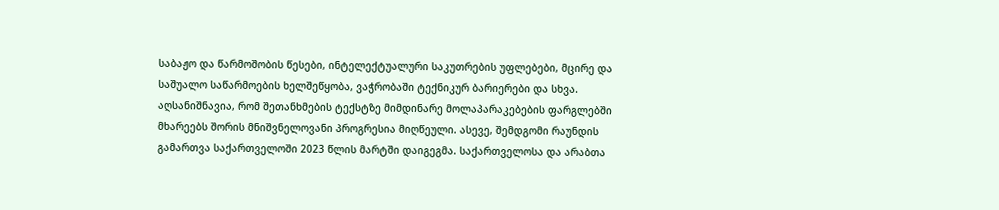საბაჟო და წარმოშობის წესები, ინტელექტუალური საკუთრების უფლებები, მცირე და საშუალო საწარმოების ხელშეწყობა, ვაჭრობაში ტექნიკურ ბარიერები და სხვა. აღსანიშნავია, რომ შეთანხმების ტექსტზე მიმდინარე მოლაპარაკებების ფარგლებში მხარეებს შორის მნიშვნელოვანი პროგრესია მიღწეული. ასევე, შემდგომი რაუნდის გამართვა საქართველოში 2023 წლის მარტში დაიგეგმა. საქართველოსა და არაბთა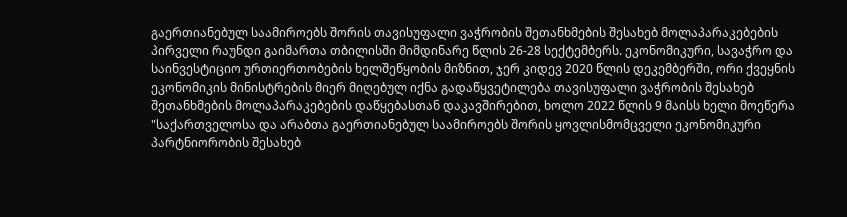გაერთიანებულ საამიროებს შორის თავისუფალი ვაჭრობის შეთანხმების შესახებ მოლაპარაკებების პირველი რაუნდი გაიმართა თბილისში მიმდინარე წლის 26-28 სექტემბერს. ეკონომიკური, სავაჭრო და საინვესტიციო ურთიერთობების ხელშეწყობის მიზნით, ჯერ კიდევ 2020 წლის დეკემბერში, ორი ქვეყნის ეკონომიკის მინისტრების მიერ მიღებულ იქნა გადაწყვეტილება თავისუფალი ვაჭრობის შესახებ შეთანხმების მოლაპარაკებების დაწყებასთან დაკავშირებით, ხოლო 2022 წლის 9 მაისს ხელი მოეწერა "საქართველოსა და არაბთა გაერთიანებულ საამიროებს შორის ყოვლისმომცველი ეკონომიკური პარტნიორობის შესახებ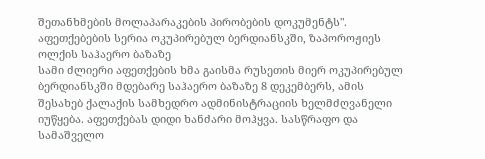შეთანხმების მოლაპარაკების პირობების დოკუმენტს".
აფეთქებების სერია ოკუპირებულ ბერდიანსკში, ზაპოროჟიეს ოლქის საჰაერო ბაზაზე
სამი ძლიერი აფეთქების ხმა გაისმა რუსეთის მიერ ოკუპირებულ ბერდიანსკში მდებარე საჰაერო ბაზაზე 8 დეკემბერს, ამის შესახებ ქალაქის სამხედრო ადმინისტრაციის ხელმძღვანელი იუწყება. აფეთქებას დიდი ხანძარი მოჰყვა. სასწრაფო და სამაშველო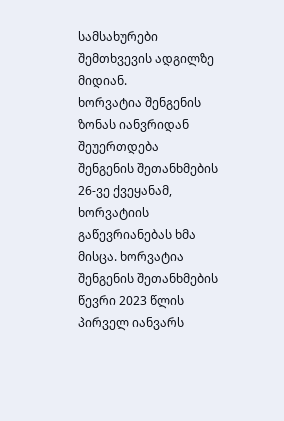სამსახურები შემთხვევის ადგილზე მიდიან.
ხორვატია შენგენის ზონას იანვრიდან შეუერთდება
შენგენის შეთანხმების 26-ვე ქვეყანამ, ხორვატიის გაწევრიანებას ხმა მისცა. ხორვატია შენგენის შეთანხმების წევრი 2023 წლის პირველ იანვარს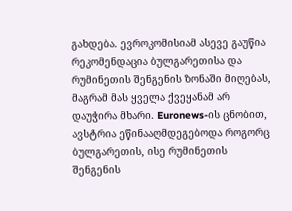გახდება. ევროკომისიამ ასევე გაუწია რეკომენდაცია ბულგარეთისა და რუმინეთის შენგენის ზონაში მიღებას, მაგრამ მას ყველა ქვეყანამ არ დაუჭირა მხარი. Euronews-ის ცნობით, ავსტრია ეწინააღმდეგებოდა როგორც ბულგარეთის, ისე რუმინეთის შენგენის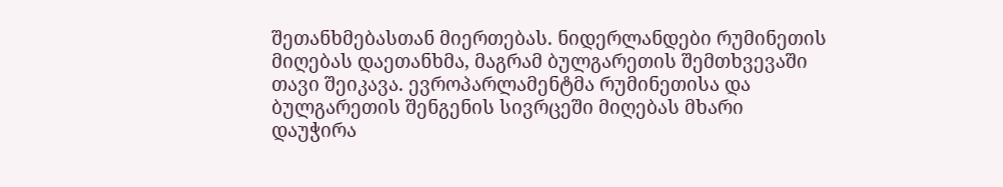შეთანხმებასთან მიერთებას. ნიდერლანდები რუმინეთის მიღებას დაეთანხმა, მაგრამ ბულგარეთის შემთხვევაში თავი შეიკავა. ევროპარლამენტმა რუმინეთისა და ბულგარეთის შენგენის სივრცეში მიღებას მხარი დაუჭირა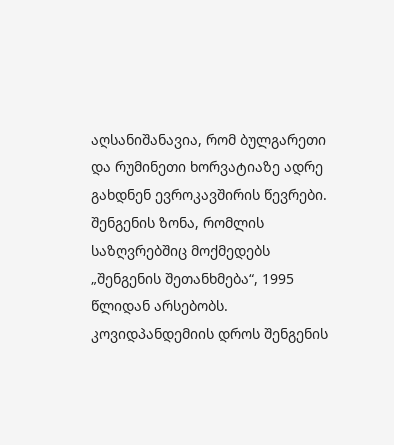აღსანიშანავია, რომ ბულგარეთი და რუმინეთი ხორვატიაზე ადრე გახდნენ ევროკავშირის წევრები. შენგენის ზონა, რომლის საზღვრებშიც მოქმედებს „შენგენის შეთანხმება“, 1995 წლიდან არსებობს. კოვიდპანდემიის დროს შენგენის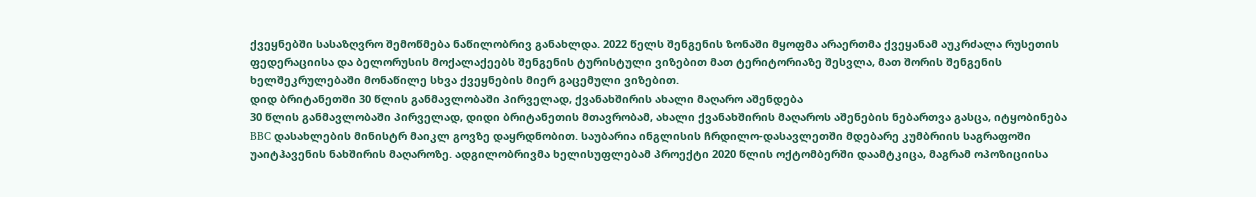ქვეყნებში სასაზღვრო შემოწმება ნაწილობრივ განახლდა. 2022 წელს შენგენის ზონაში მყოფმა არაერთმა ქვეყანამ აუკრძალა რუსეთის ფედერაციისა და ბელორუსის მოქალაქეებს შენგენის ტურისტული ვიზებით მათ ტერიტორიაზე შესვლა, მათ შორის შენგენის ხელშეკრულებაში მონაწილე სხვა ქვეყნების მიერ გაცემული ვიზებით.
დიდ ბრიტანეთში 30 წლის განმავლობაში პირველად, ქვანახშირის ახალი მაღარო აშენდება
30 წლის განმავლობაში პირველად, დიდი ბრიტანეთის მთავრობამ, ახალი ქვანახშირის მაღაროს აშენების ნებართვა გასცა, იტყობინება BBC დასახლების მინისტრ მაიკლ გოვზე დაყრდნობით. საუბარია ინგლისის ჩრდილო-დასავლეთში მდებარე კუმბრიის საგრაფოში უაიტჰავენის ნახშირის მაღაროზე. ადგილობრივმა ხელისუფლებამ პროექტი 2020 წლის ოქტომბერში დაამტკიცა, მაგრამ ოპოზიციისა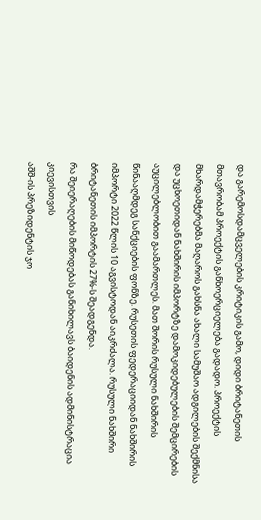და გარემოსდამცველების კრიტიკის გამო, დიდი ბრიტანეთის მთავრობამ პროექტის განხოერციელება გადადო. პროექტის მხარდამჭერებმა მაღაროს გახსნა ახალი სამუშაო ადგილების შექმნისა და უცხოეთიდან ნახშირის იმპორტზე დამოკიდებულების შემცირების აუცილებლობით გაამართლეს. მათ შორის რუსული ნახშირის წინააღმდეგ სანქციების ფონზე. რუსეთის ფედერაციიდან ნახშირის იმპორტი 2022 წლის 10 აგვისტოდან აიკრძალა. რუსული ნახშირი ბრიტანეთის იმპორტის 27%-ს შეადგენდა.
რა შეიერაღების მიწოდებას განიხილავს ბაიდენის ადმინისტრაცია კიევისთვის
აშშ-ის პრეზიდენტის ჯო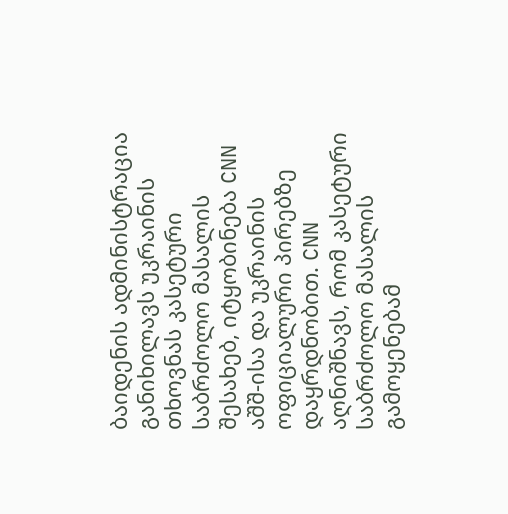ბაიდენის ადმინისტრაცია განიხილავს უკრაინის თხოვნას კასეტური საბრძოლო მასალის შესახებ, იტყობინება CNN აშშ-ისა და უკრაინის ოფიციალური პირებზე დაყრდნობით. CNN აღნიშნავს, რომ კასეტური საბრძოლო მასალის გამოყენებამ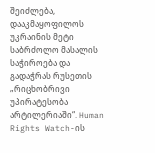შეიძლება, დააკმაყოფილოს უკრაინის მეტი საბრძოლო მასალის საჭიროება და გადაჭრას რუსეთის „რიცხობრივი უპირატესობა არტილერიაში“. Human Rights Watch-ის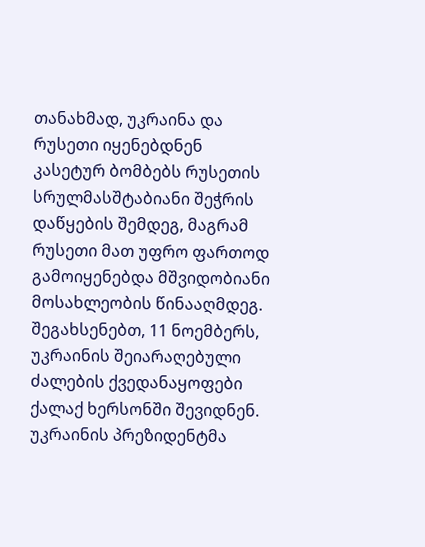თანახმად, უკრაინა და რუსეთი იყენებდნენ კასეტურ ბომბებს რუსეთის სრულმასშტაბიანი შეჭრის დაწყების შემდეგ, მაგრამ რუსეთი მათ უფრო ფართოდ გამოიყენებდა მშვიდობიანი მოსახლეობის წინააღმდეგ. შეგახსენებთ, 11 ნოემბერს, უკრაინის შეიარაღებული ძალების ქვედანაყოფები ქალაქ ხერსონში შევიდნენ. უკრაინის პრეზიდენტმა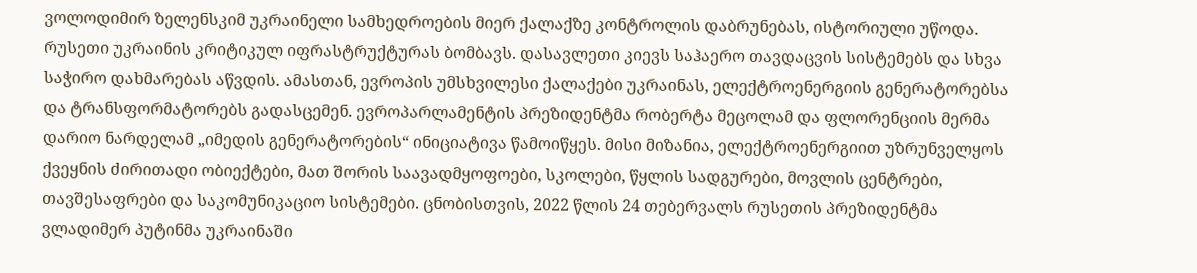ვოლოდიმირ ზელენსკიმ უკრაინელი სამხედროების მიერ ქალაქზე კონტროლის დაბრუნებას, ისტორიული უწოდა. რუსეთი უკრაინის კრიტიკულ იფრასტრუქტურას ბომბავს. დასავლეთი კიევს საჰაერო თავდაცვის სისტემებს და სხვა საჭირო დახმარებას აწვდის. ამასთან, ევროპის უმსხვილესი ქალაქები უკრაინას, ელექტროენერგიის გენერატორებსა და ტრანსფორმატორებს გადასცემენ. ევროპარლამენტის პრეზიდენტმა რობერტა მეცოლამ და ფლორენციის მერმა დარიო ნარდელამ „იმედის გენერატორების“ ინიციატივა წამოიწყეს. მისი მიზანია, ელექტროენერგიით უზრუნველყოს ქვეყნის ძირითადი ობიექტები, მათ შორის საავადმყოფოები, სკოლები, წყლის სადგურები, მოვლის ცენტრები, თავშესაფრები და საკომუნიკაციო სისტემები. ცნობისთვის, 2022 წლის 24 თებერვალს რუსეთის პრეზიდენტმა ვლადიმერ პუტინმა უკრაინაში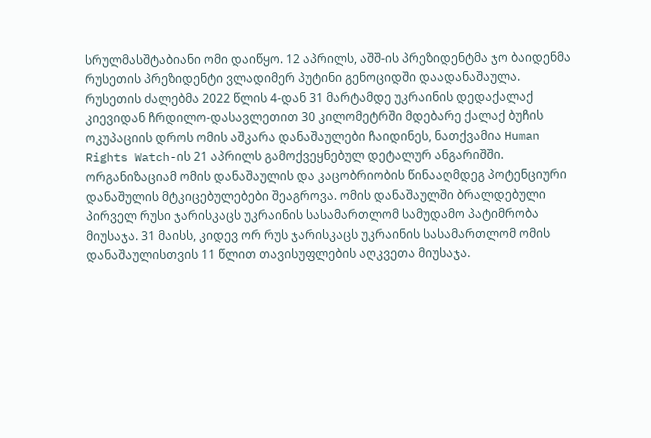სრულმასშტაბიანი ომი დაიწყო. 12 აპრილს, აშშ-ის პრეზიდენტმა ჯო ბაიდენმა რუსეთის პრეზიდენტი ვლადიმერ პუტინი გენოციდში დაადანაშაულა. რუსეთის ძალებმა 2022 წლის 4-დან 31 მარტამდე უკრაინის დედაქალაქ კიევიდან ჩრდილო-დასავლეთით 30 კილომეტრში მდებარე ქალაქ ბუჩის ოკუპაციის დროს ომის აშკარა დანაშაულები ჩაიდინეს, ნათქვამია Human Rights Watch-ის 21 აპრილს გამოქვეყნებულ დეტალურ ანგარიშში. ორგანიზაციამ ომის დანაშაულის და კაცობრიობის წინააღმდეგ პოტენციური დანაშულის მტკიცებულებები შეაგროვა. ომის დანაშაულში ბრალდებული პირველ რუსი ჯარისკაცს უკრაინის სასამართლომ სამუდამო პატიმრობა მიუსაჯა. 31 მაისს, კიდევ ორ რუს ჯარისკაცს უკრაინის სასამართლომ ომის დანაშაულისთვის 11 წლით თავისუფლების აღკვეთა მიუსაჯა.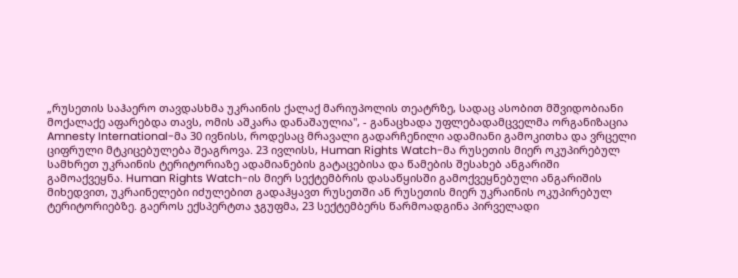„რუსეთის საჰაერო თავდასხმა უკრაინის ქალაქ მარიუპოლის თეატრზე, სადაც ასობით მშვიდობიანი მოქალაქე აფარებდა თავს, ომის აშკარა დანაშაულია", - განაცხადა უფლებადამცველმა ორგანიზაცია Amnesty International-მა 30 ივნისს, როდესაც მრავალი გადარჩენილი ადამიანი გამოკითხა და ვრცელი ციფრული მტკიცებულება შეაგროვა. 23 ივლისს, Human Rights Watch-მა რუსეთის მიერ ოკუპირებულ სამხრეთ უკრაინის ტერიტორიაზე ადამიანების გატაცებისა და წამების შესახებ ანგარიში გამოაქვეყნა. Human Rights Watch-ის მიერ სექტემბრის დასაწყისში გამოქვეყნებული ანგარიშის მიხედვით, უკრაინელები იძულებით გადაჰყავთ რუსეთში ან რუსეთის მიერ უკრაინის ოკუპირებულ ტერიტორიებზე. გაეროს ექსპერტთა ჯგუფმა, 23 სექტემბერს წარმოადგინა პირველადი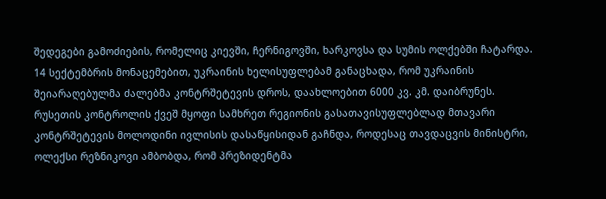შედეგები გამოძიების, რომელიც კიევში, ჩერნიგოვში, ხარკოვსა და სუმის ოლქებში ჩატარდა. 14 სექტემბრის მონაცემებით, უკრაინის ხელისუფლებამ განაცხადა, რომ უკრაინის შეიარაღებულმა ძალებმა კონტრშეტევის დროს, დაახლოებით 6000 კვ. კმ. დაიბრუნეს. რუსეთის კონტროლის ქვეშ მყოფი სამხრეთ რეგიონის გასათავისუფლებლად მთავარი კონტრშეტევის მოლოდინი ივლისის დასაწყისიდან გაჩნდა, როდესაც თავდაცვის მინისტრი, ოლექსი რეზნიკოვი ამბობდა, რომ პრეზიდენტმა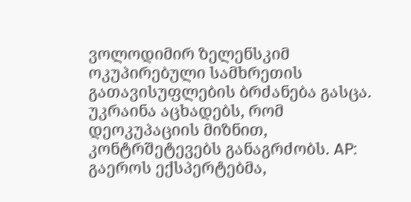ვოლოდიმირ ზელენსკიმ ოკუპირებული სამხრეთის გათავისუფლების ბრძანება გასცა. უკრაინა აცხადებს, რომ დეოკუპაციის მიზნით, კონტრშეტევებს განაგრძობს. AP: გაეროს ექსპერტებმა,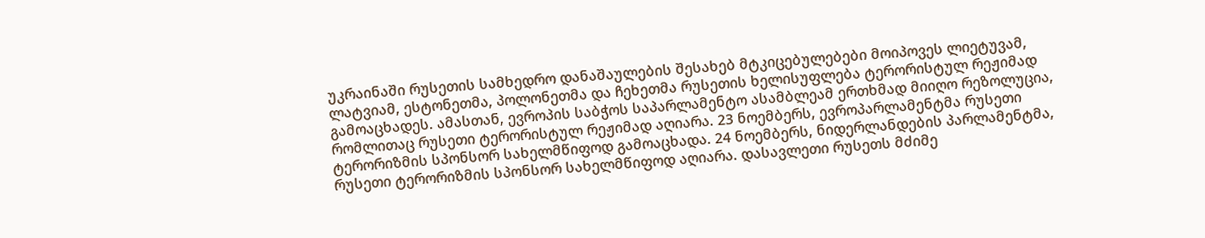უკრაინაში რუსეთის სამხედრო დანაშაულების შესახებ მტკიცებულებები მოიპოვეს ლიეტუვამ, ლატვიამ, ესტონეთმა, პოლონეთმა და ჩეხეთმა რუსეთის ხელისუფლება ტერორისტულ რეჟიმად გამოაცხადეს. ამასთან, ევროპის საბჭოს საპარლამენტო ასამბლეამ ერთხმად მიიღო რეზოლუცია, რომლითაც რუსეთი ტერორისტულ რეჟიმად აღიარა. 23 ნოემბერს, ევროპარლამენტმა რუსეთი ტერორიზმის სპონსორ სახელმწიფოდ გამოაცხადა. 24 ნოემბერს, ნიდერლანდების პარლამენტმა, რუსეთი ტერორიზმის სპონსორ სახელმწიფოდ აღიარა. დასავლეთი რუსეთს მძიმე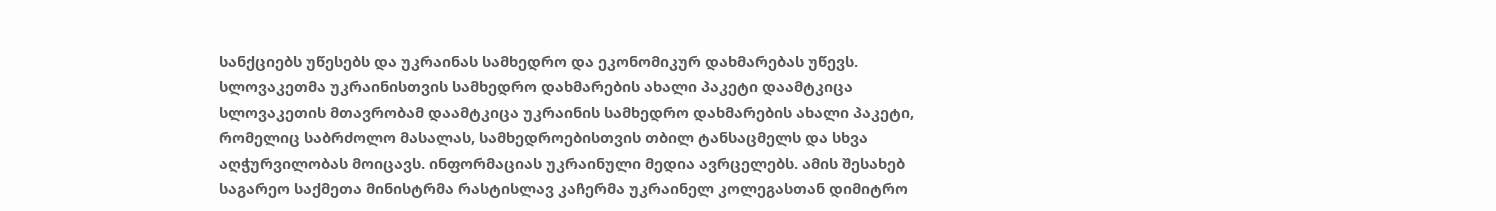სანქციებს უწესებს და უკრაინას სამხედრო და ეკონომიკურ დახმარებას უწევს.
სლოვაკეთმა უკრაინისთვის სამხედრო დახმარების ახალი პაკეტი დაამტკიცა
სლოვაკეთის მთავრობამ დაამტკიცა უკრაინის სამხედრო დახმარების ახალი პაკეტი, რომელიც საბრძოლო მასალას, სამხედროებისთვის თბილ ტანსაცმელს და სხვა აღჭურვილობას მოიცავს. ინფორმაციას უკრაინული მედია ავრცელებს. ამის შესახებ საგარეო საქმეთა მინისტრმა რასტისლავ კაჩერმა უკრაინელ კოლეგასთან დიმიტრო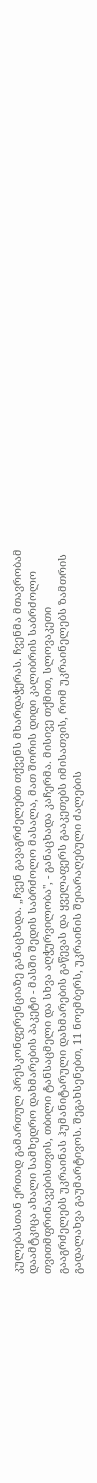კულებასთან ერთად გამართულ პრესკონფერენციაზე განაცხადა. „ჩვენ გავაგრძელებთ თქვენს მხარდაჭერას. ჩვენმა მთავრობამ დაამტკიცა ახალი სამხედრო დახმარების პაკეტი - მასში შედის საბრძოლო მასალა, მათ შორის დიდი კალიბრის საბრძოლო თვითმფრინავებისთვის, თბილი ტანსაცმელი და სხვა აღჭურვილობა", - განაცხადა კაჩერმა. მისივე თქმით, სლოვაკეთი გააგრძელებს უკრაინას ჰუმანიტარული დახმარების გაწევას და ყველაფერს გააკეთებს იმისათვის, რომ უკრაინელებს ზამთრის გადალახვა გაუმარტივოს. შეგახსენებთ, 11 ნოემბერს, უკრაინის შეიარაღებული ძალების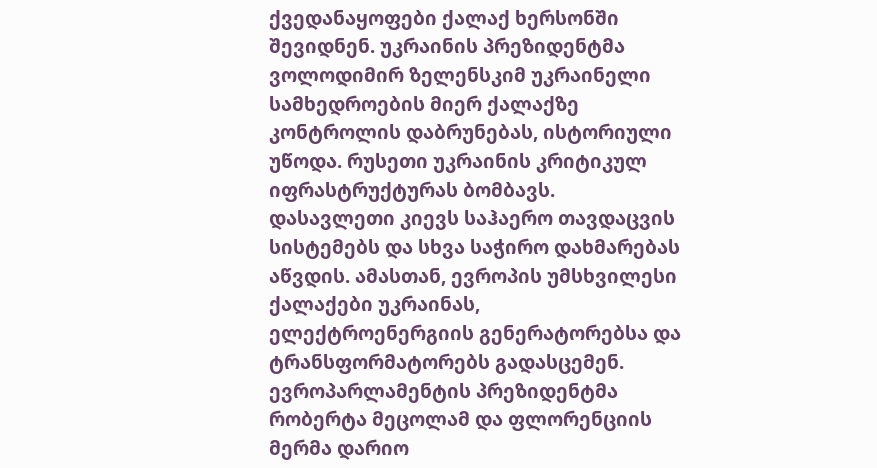ქვედანაყოფები ქალაქ ხერსონში შევიდნენ. უკრაინის პრეზიდენტმა ვოლოდიმირ ზელენსკიმ უკრაინელი სამხედროების მიერ ქალაქზე კონტროლის დაბრუნებას, ისტორიული უწოდა. რუსეთი უკრაინის კრიტიკულ იფრასტრუქტურას ბომბავს. დასავლეთი კიევს საჰაერო თავდაცვის სისტემებს და სხვა საჭირო დახმარებას აწვდის. ამასთან, ევროპის უმსხვილესი ქალაქები უკრაინას, ელექტროენერგიის გენერატორებსა და ტრანსფორმატორებს გადასცემენ. ევროპარლამენტის პრეზიდენტმა რობერტა მეცოლამ და ფლორენციის მერმა დარიო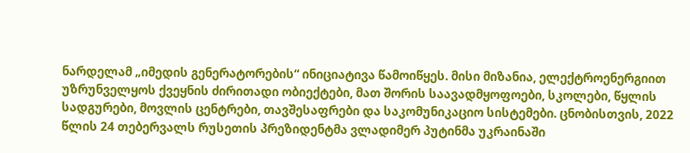ნარდელამ „იმედის გენერატორების“ ინიციატივა წამოიწყეს. მისი მიზანია, ელექტროენერგიით უზრუნველყოს ქვეყნის ძირითადი ობიექტები, მათ შორის საავადმყოფოები, სკოლები, წყლის სადგურები, მოვლის ცენტრები, თავშესაფრები და საკომუნიკაციო სისტემები. ცნობისთვის, 2022 წლის 24 თებერვალს რუსეთის პრეზიდენტმა ვლადიმერ პუტინმა უკრაინაში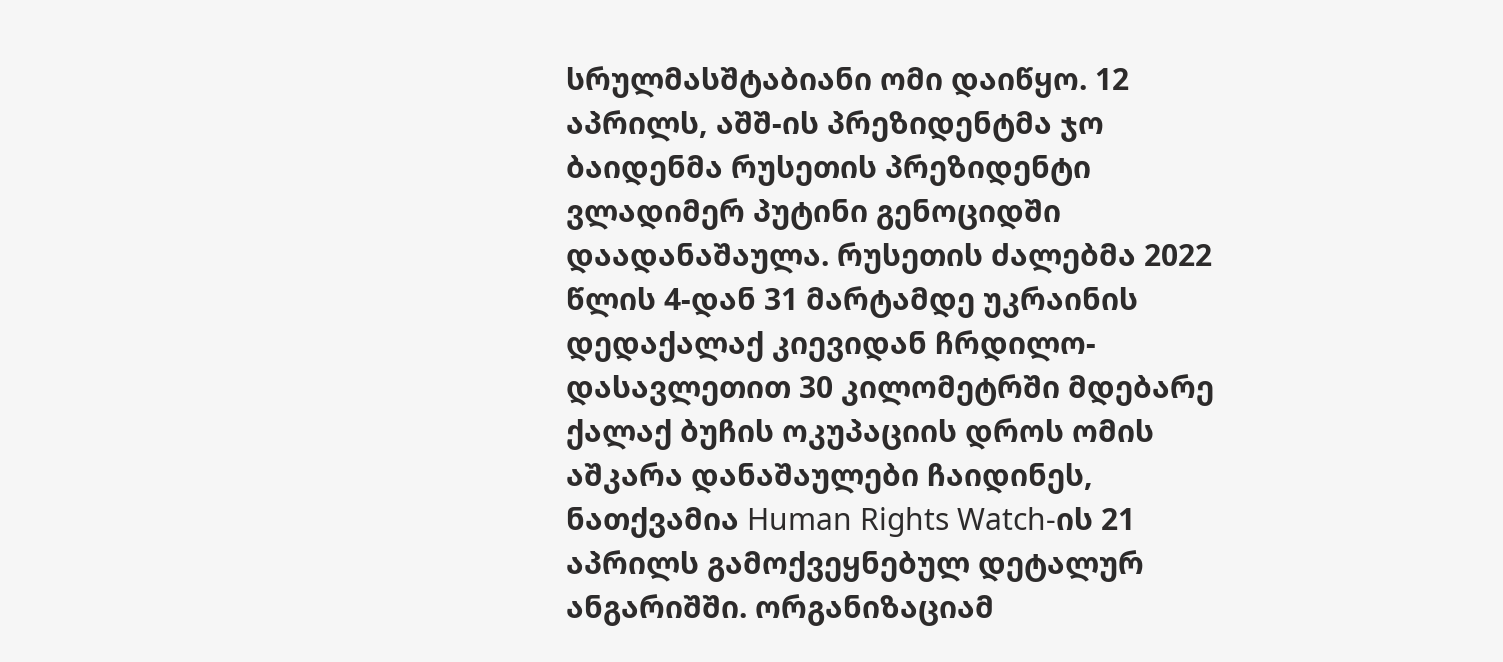სრულმასშტაბიანი ომი დაიწყო. 12 აპრილს, აშშ-ის პრეზიდენტმა ჯო ბაიდენმა რუსეთის პრეზიდენტი ვლადიმერ პუტინი გენოციდში დაადანაშაულა. რუსეთის ძალებმა 2022 წლის 4-დან 31 მარტამდე უკრაინის დედაქალაქ კიევიდან ჩრდილო-დასავლეთით 30 კილომეტრში მდებარე ქალაქ ბუჩის ოკუპაციის დროს ომის აშკარა დანაშაულები ჩაიდინეს, ნათქვამია Human Rights Watch-ის 21 აპრილს გამოქვეყნებულ დეტალურ ანგარიშში. ორგანიზაციამ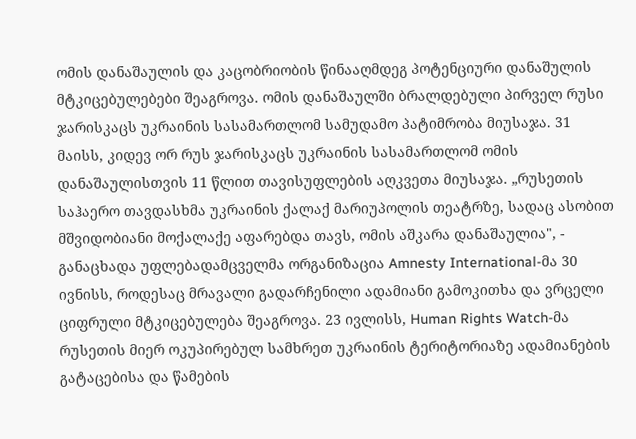ომის დანაშაულის და კაცობრიობის წინააღმდეგ პოტენციური დანაშულის მტკიცებულებები შეაგროვა. ომის დანაშაულში ბრალდებული პირველ რუსი ჯარისკაცს უკრაინის სასამართლომ სამუდამო პატიმრობა მიუსაჯა. 31 მაისს, კიდევ ორ რუს ჯარისკაცს უკრაინის სასამართლომ ომის დანაშაულისთვის 11 წლით თავისუფლების აღკვეთა მიუსაჯა. „რუსეთის საჰაერო თავდასხმა უკრაინის ქალაქ მარიუპოლის თეატრზე, სადაც ასობით მშვიდობიანი მოქალაქე აფარებდა თავს, ომის აშკარა დანაშაულია", - განაცხადა უფლებადამცველმა ორგანიზაცია Amnesty International-მა 30 ივნისს, როდესაც მრავალი გადარჩენილი ადამიანი გამოკითხა და ვრცელი ციფრული მტკიცებულება შეაგროვა. 23 ივლისს, Human Rights Watch-მა რუსეთის მიერ ოკუპირებულ სამხრეთ უკრაინის ტერიტორიაზე ადამიანების გატაცებისა და წამების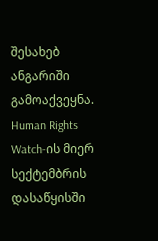შესახებ ანგარიში გამოაქვეყნა. Human Rights Watch-ის მიერ სექტემბრის დასაწყისში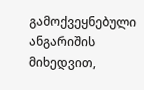გამოქვეყნებული ანგარიშის მიხედვით,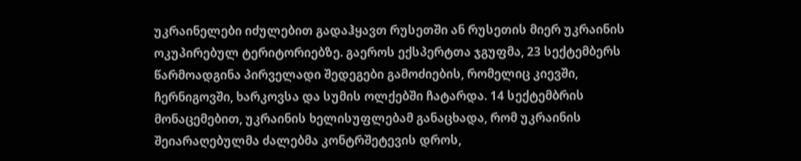უკრაინელები იძულებით გადაჰყავთ რუსეთში ან რუსეთის მიერ უკრაინის ოკუპირებულ ტერიტორიებზე. გაეროს ექსპერტთა ჯგუფმა, 23 სექტემბერს წარმოადგინა პირველადი შედეგები გამოძიების, რომელიც კიევში, ჩერნიგოვში, ხარკოვსა და სუმის ოლქებში ჩატარდა. 14 სექტემბრის მონაცემებით, უკრაინის ხელისუფლებამ განაცხადა, რომ უკრაინის შეიარაღებულმა ძალებმა კონტრშეტევის დროს,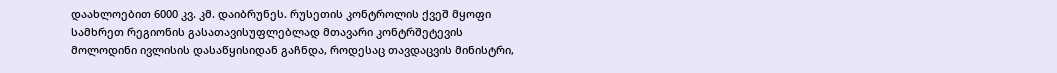დაახლოებით 6000 კვ. კმ. დაიბრუნეს. რუსეთის კონტროლის ქვეშ მყოფი სამხრეთ რეგიონის გასათავისუფლებლად მთავარი კონტრშეტევის მოლოდინი ივლისის დასაწყისიდან გაჩნდა, როდესაც თავდაცვის მინისტრი,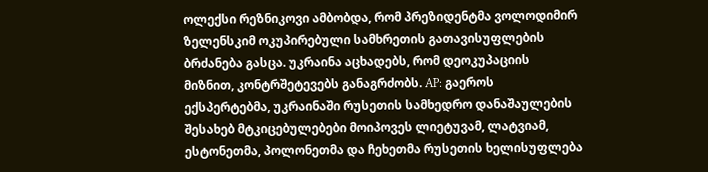ოლექსი რეზნიკოვი ამბობდა, რომ პრეზიდენტმა ვოლოდიმირ ზელენსკიმ ოკუპირებული სამხრეთის გათავისუფლების ბრძანება გასცა. უკრაინა აცხადებს, რომ დეოკუპაციის მიზნით, კონტრშეტევებს განაგრძობს. AP: გაეროს ექსპერტებმა, უკრაინაში რუსეთის სამხედრო დანაშაულების შესახებ მტკიცებულებები მოიპოვეს ლიეტუვამ, ლატვიამ, ესტონეთმა, პოლონეთმა და ჩეხეთმა რუსეთის ხელისუფლება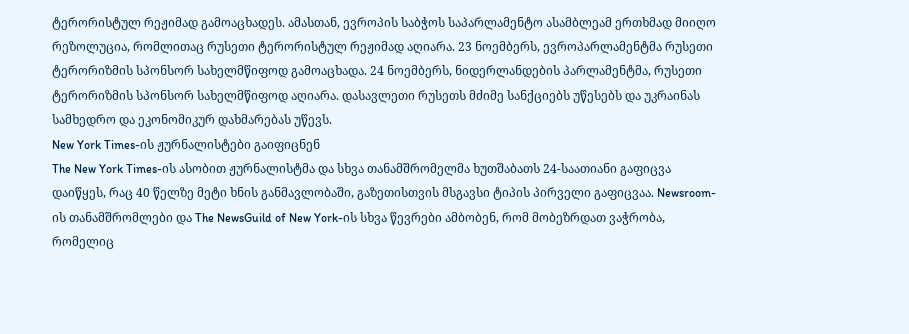ტერორისტულ რეჟიმად გამოაცხადეს. ამასთან, ევროპის საბჭოს საპარლამენტო ასამბლეამ ერთხმად მიიღო რეზოლუცია, რომლითაც რუსეთი ტერორისტულ რეჟიმად აღიარა. 23 ნოემბერს, ევროპარლამენტმა რუსეთი ტერორიზმის სპონსორ სახელმწიფოდ გამოაცხადა. 24 ნოემბერს, ნიდერლანდების პარლამენტმა, რუსეთი ტერორიზმის სპონსორ სახელმწიფოდ აღიარა. დასავლეთი რუსეთს მძიმე სანქციებს უწესებს და უკრაინას სამხედრო და ეკონომიკურ დახმარებას უწევს.
New York Times-ის ჟურნალისტები გაიფიცნენ
The New York Times-ის ასობით ჟურნალისტმა და სხვა თანამშრომელმა ხუთშაბათს 24-საათიანი გაფიცვა დაიწყეს, რაც 40 წელზე მეტი ხნის განმავლობაში, გაზეთისთვის მსგავსი ტიპის პირველი გაფიცვაა. Newsroom-ის თანამშრომლები და The NewsGuild of New York-ის სხვა წევრები ამბობენ, რომ მობეზრდათ ვაჭრობა, რომელიც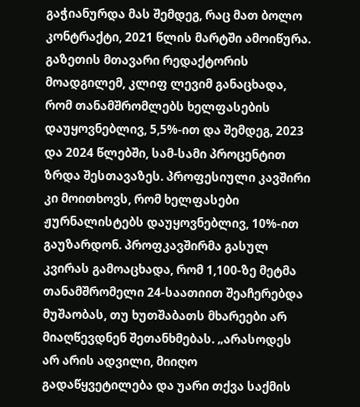გაჭიანურდა მას შემდეგ, რაც მათ ბოლო კონტრაქტი, 2021 წლის მარტში ამოიწურა. გაზეთის მთავარი რედაქტორის მოადგილემ, კლიფ ლევიმ განაცხადა, რომ თანამშრომლებს ხელფასების დაუყოვნებლივ, 5,5%-ით და შემდეგ, 2023 და 2024 წლებში, სამ-სამი პროცენტით ზრდა შესთავაზეს. პროფესიული კავშირი კი მოითხოვს, რომ ხელფასები ჟურნალისტებს დაუყოვნებლივ, 10%-ით გაუზარდონ. პროფკავშირმა გასულ კვირას გამოაცხადა, რომ 1,100-ზე მეტმა თანამშრომელი 24-საათიით შეაჩერებდა მუშაობას, თუ ხუთშაბათს მხარეები არ მიაღწევდნენ შეთანხმებას. „არასოდეს არ არის ადვილი, მიიღო გადაწყვეტილება და უარი თქვა საქმის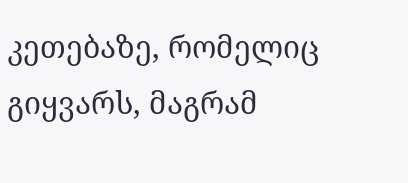კეთებაზე, რომელიც გიყვარს, მაგრამ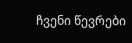ჩვენი წევრები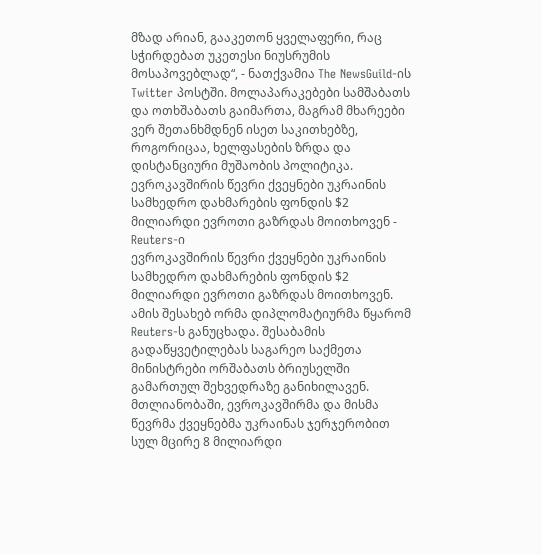მზად არიან, გააკეთონ ყველაფერი, რაც სჭირდებათ უკეთესი ნიუსრუმის მოსაპოვებლად“, - ნათქვამია The NewsGuild-ის Twitter პოსტში. მოლაპარაკებები სამშაბათს და ოთხშაბათს გაიმართა, მაგრამ მხარეები ვერ შეთანხმდნენ ისეთ საკითხებზე, როგორიცაა, ხელფასების ზრდა და დისტანციური მუშაობის პოლიტიკა.
ევროკავშირის წევრი ქვეყნები უკრაინის სამხედრო დახმარების ფონდის $2 მილიარდი ევროთი გაზრდას მოითხოვენ - Reuters-ი
ევროკავშირის წევრი ქვეყნები უკრაინის სამხედრო დახმარების ფონდის $2 მილიარდი ევროთი გაზრდას მოითხოვენ. ამის შესახებ ორმა დიპლომატიურმა წყარომ Reuters-ს განუცხადა. შესაბამის გადაწყვეტილებას საგარეო საქმეთა მინისტრები ორშაბათს ბრიუსელში გამართულ შეხვედრაზე განიხილავენ. მთლიანობაში, ევროკავშირმა და მისმა წევრმა ქვეყნებმა უკრაინას ჯერჯერობით სულ მცირე 8 მილიარდი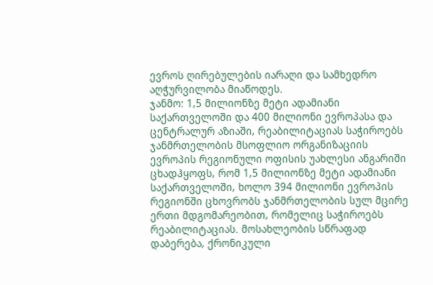ევროს ღირებულების იარაღი და სამხედრო აღჭურვილობა მიაწოდეს.
ჯანმო: 1,5 მილიონზე მეტი ადამიანი საქართველოში და 400 მილიონი ევროპასა და ცენტრალურ აზიაში, რეაბილიტაციას საჭიროებს
ჯანმრთელობის მსოფლიო ორგანიზაციის ევროპის რეგიონული ოფისის უახლესი ანგარიში ცხადჰყოფს, რომ 1,5 მილიონზე მეტი ადამიანი საქართველოში, ხოლო 394 მილიონი ევროპის რეგიონში ცხოვრობს ჯანმრთელობის სულ მცირე ერთი მდგომარეობით, რომელიც საჭიროებს რეაბილიტაციას. მოსახლეობის სწრაფად დაბერება, ქრონიკული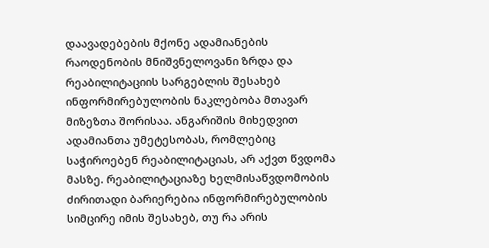დაავადებების მქონე ადამიანების რაოდენობის მნიშვნელოვანი ზრდა და რეაბილიტაციის სარგებლის შესახებ ინფორმირებულობის ნაკლებობა მთავარ მიზეზთა შორისაა. ანგარიშის მიხედვით ადამიანთა უმეტესობას, რომლებიც საჭიროებენ რეაბილიტაციას, არ აქვთ წვდომა მასზე. რეაბილიტაციაზე ხელმისაწვდომობის ძირითადი ბარიერებია ინფორმირებულობის სიმცირე იმის შესახებ, თუ რა არის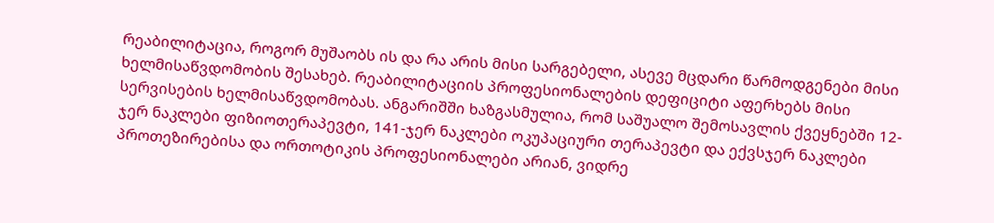რეაბილიტაცია, როგორ მუშაობს ის და რა არის მისი სარგებელი, ასევე მცდარი წარმოდგენები მისი ხელმისაწვდომობის შესახებ. რეაბილიტაციის პროფესიონალების დეფიციტი აფერხებს მისი სერვისების ხელმისაწვდომობას. ანგარიშში ხაზგასმულია, რომ საშუალო შემოსავლის ქვეყნებში 12-ჯერ ნაკლები ფიზიოთერაპევტი, 141-ჯერ ნაკლები ოკუპაციური თერაპევტი და ექვსჯერ ნაკლები პროთეზირებისა და ორთოტიკის პროფესიონალები არიან, ვიდრე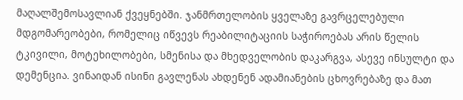მაღალშემოსავლიან ქვეყნებში. ჯანმრთელობის ყველაზე გავრცელებული მდგომარეობები, რომელიც იწვევს რეაბილიტაციის საჭიროებას არის წელის ტკივილი, მოტეხილობები, სმენისა და მხედველობის დაკარგვა, ასევე ინსულტი და დემენცია. ვინაიდან ისინი გავლენას ახდენენ ადამიანების ცხოვრებაზე და მათ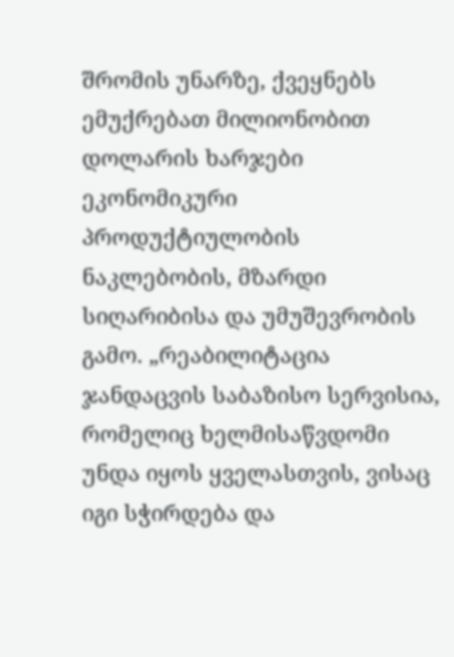შრომის უნარზე, ქვეყნებს ემუქრებათ მილიონობით დოლარის ხარჯები ეკონომიკური პროდუქტიულობის ნაკლებობის, მზარდი სიღარიბისა და უმუშევრობის გამო. „რეაბილიტაცია ჯანდაცვის საბაზისო სერვისია, რომელიც ხელმისაწვდომი უნდა იყოს ყველასთვის, ვისაც იგი სჭირდება და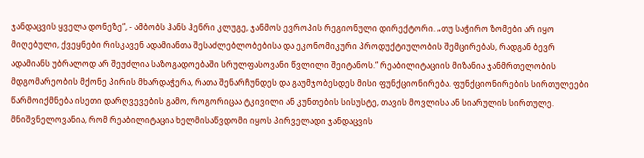ჯანდაცვის ყველა დონეზე“, - ამბობს ჰანს ჰენრი კლუგე, ჯანმოს ევროპის რეგიონული დირექტორი. „თუ საჭირო ზომები არ იყო მიღებული, ქვეყნები რისკავენ ადამიანთა შესაძლებლობებისა და ეკონომიკური პროდუქტიულობის შემცირებას, რადგან ბევრ ადამიანს უბრალოდ არ შეუძლია საზოგადოებაში სრულფასოვანი წვლილი შეიტანოს.“ რეაბილიტაციის მიზანია ჯანმრთელობის მდგომარეობის მქონე პირის მხარდაჭერა, რათა შენარჩუნდეს და გაუმჯობესდეს მისი ფუნქციონირება. ფუნქციონირების სირთულეები წარმოიქმნება ისეთი დარღვევების გამო, როგორიცაა ტკივილი ან კუნთების სისუსტე, თავის მოვლისა ან სიარულის სირთულე. მნიშვნელოვანია, რომ რეაბილიტაცია ხელმისაწვდომი იყოს პირველადი ჯანდაცვის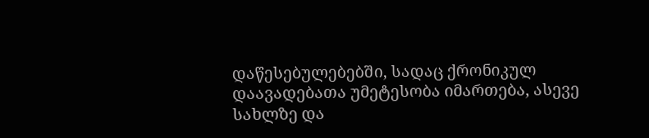დაწესებულებებში, სადაც ქრონიკულ დაავადებათა უმეტესობა იმართება, ასევე სახლზე და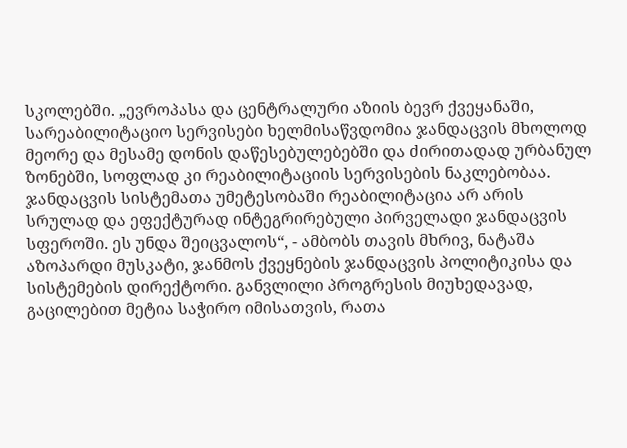სკოლებში. „ევროპასა და ცენტრალური აზიის ბევრ ქვეყანაში, სარეაბილიტაციო სერვისები ხელმისაწვდომია ჯანდაცვის მხოლოდ მეორე და მესამე დონის დაწესებულებებში და ძირითადად ურბანულ ზონებში, სოფლად კი რეაბილიტაციის სერვისების ნაკლებობაა. ჯანდაცვის სისტემათა უმეტესობაში რეაბილიტაცია არ არის სრულად და ეფექტურად ინტეგრირებული პირველადი ჯანდაცვის სფეროში. ეს უნდა შეიცვალოს“, - ამბობს თავის მხრივ, ნატაშა აზოპარდი მუსკატი, ჯანმოს ქვეყნების ჯანდაცვის პოლიტიკისა და სისტემების დირექტორი. განვლილი პროგრესის მიუხედავად, გაცილებით მეტია საჭირო იმისათვის, რათა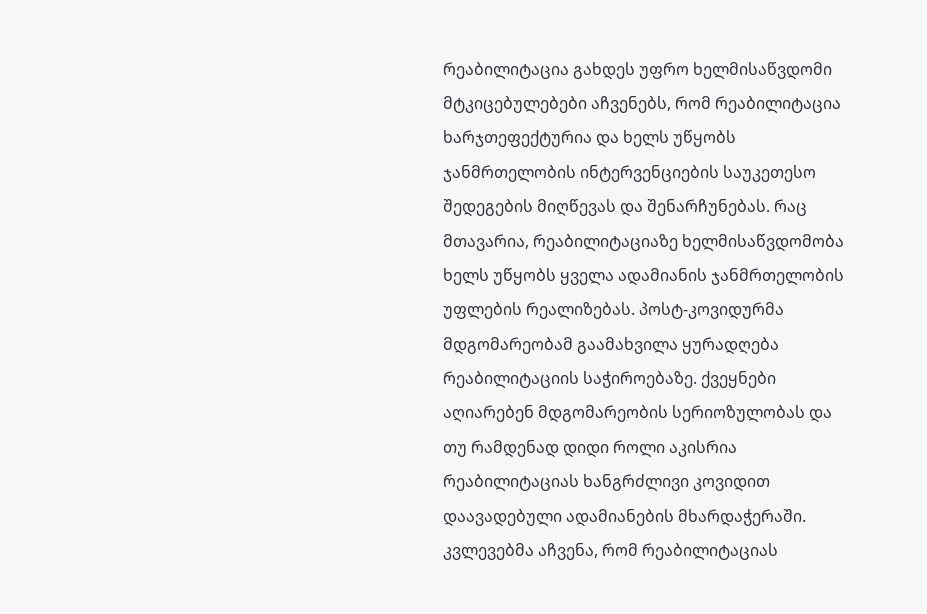რეაბილიტაცია გახდეს უფრო ხელმისაწვდომი მტკიცებულებები აჩვენებს, რომ რეაბილიტაცია ხარჯთეფექტურია და ხელს უწყობს ჯანმრთელობის ინტერვენციების საუკეთესო შედეგების მიღწევას და შენარჩუნებას. რაც მთავარია, რეაბილიტაციაზე ხელმისაწვდომობა ხელს უწყობს ყველა ადამიანის ჯანმრთელობის უფლების რეალიზებას. პოსტ-კოვიდურმა მდგომარეობამ გაამახვილა ყურადღება რეაბილიტაციის საჭიროებაზე. ქვეყნები აღიარებენ მდგომარეობის სერიოზულობას და თუ რამდენად დიდი როლი აკისრია რეაბილიტაციას ხანგრძლივი კოვიდით დაავადებული ადამიანების მხარდაჭერაში. კვლევებმა აჩვენა, რომ რეაბილიტაციას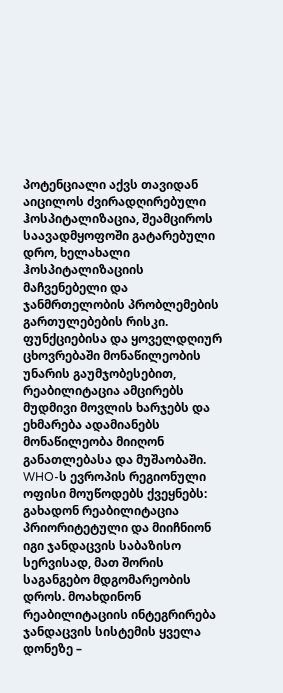პოტენციალი აქვს თავიდან აიცილოს ძვირადღირებული ჰოსპიტალიზაცია, შეამციროს საავადმყოფოში გატარებული დრო, ხელახალი ჰოსპიტალიზაციის მაჩვენებელი და ჯანმრთელობის პრობლემების გართულებების რისკი. ფუნქციებისა და ყოველდღიურ ცხოვრებაში მონაწილეობის უნარის გაუმჯობესებით, რეაბილიტაცია ამცირებს მუდმივი მოვლის ხარჯებს და ეხმარება ადამიანებს მონაწილეობა მიიღონ განათლებასა და მუშაობაში. WHO-ს ევროპის რეგიონული ოფისი მოუწოდებს ქვეყნებს: გახადონ რეაბილიტაცია პრიორიტეტული და მიიჩნიონ იგი ჯანდაცვის საბაზისო სერვისად, მათ შორის საგანგებო მდგომარეობის დროს. მოახდინონ რეაბილიტაციის ინტეგრირება ჯანდაცვის სისტემის ყველა დონეზე –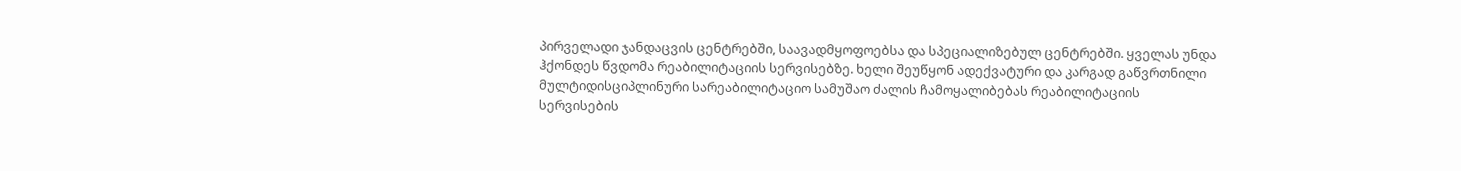პირველადი ჯანდაცვის ცენტრებში, საავადმყოფოებსა და სპეციალიზებულ ცენტრებში. ყველას უნდა ჰქონდეს წვდომა რეაბილიტაციის სერვისებზე. ხელი შეუწყონ ადექვატური და კარგად გაწვრთნილი მულტიდისციპლინური სარეაბილიტაციო სამუშაო ძალის ჩამოყალიბებას რეაბილიტაციის სერვისების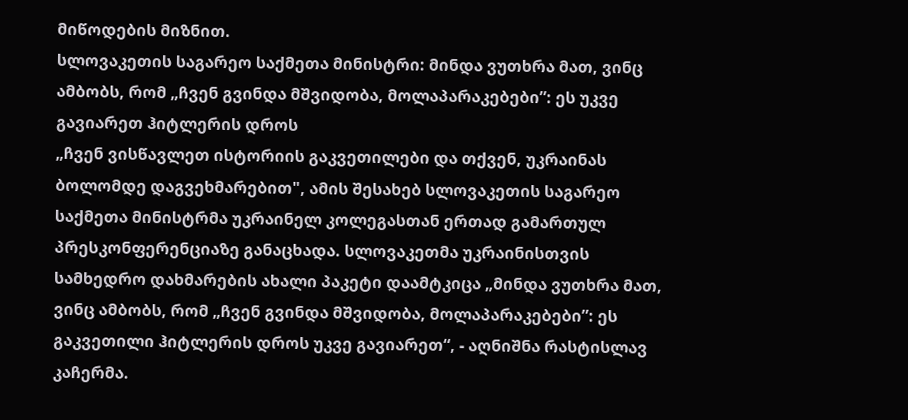მიწოდების მიზნით.
სლოვაკეთის საგარეო საქმეთა მინისტრი: მინდა ვუთხრა მათ, ვინც ამბობს, რომ „ჩვენ გვინდა მშვიდობა, მოლაპარაკებები”: ეს უკვე გავიარეთ ჰიტლერის დროს
„ჩვენ ვისწავლეთ ისტორიის გაკვეთილები და თქვენ, უკრაინას ბოლომდე დაგვეხმარებით", ამის შესახებ სლოვაკეთის საგარეო საქმეთა მინისტრმა უკრაინელ კოლეგასთან ერთად გამართულ პრესკონფერენციაზე განაცხადა. სლოვაკეთმა უკრაინისთვის სამხედრო დახმარების ახალი პაკეტი დაამტკიცა „მინდა ვუთხრა მათ, ვინც ამბობს, რომ „ჩვენ გვინდა მშვიდობა, მოლაპარაკებები”: ეს გაკვეთილი ჰიტლერის დროს უკვე გავიარეთ“, - აღნიშნა რასტისლავ კაჩერმა.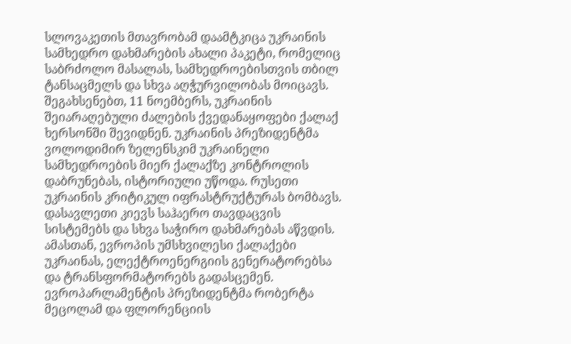სლოვაკეთის მთავრობამ დაამტკიცა უკრაინის სამხედრო დახმარების ახალი პაკეტი, რომელიც საბრძოლო მასალას, სამხედროებისთვის თბილ ტანსაცმელს და სხვა აღჭურვილობას მოიცავს. შეგახსენებთ, 11 ნოემბერს, უკრაინის შეიარაღებული ძალების ქვედანაყოფები ქალაქ ხერსონში შევიდნენ. უკრაინის პრეზიდენტმა ვოლოდიმირ ზელენსკიმ უკრაინელი სამხედროების მიერ ქალაქზე კონტროლის დაბრუნებას, ისტორიული უწოდა. რუსეთი უკრაინის კრიტიკულ იფრასტრუქტურას ბომბავს. დასავლეთი კიევს საჰაერო თავდაცვის სისტემებს და სხვა საჭირო დახმარებას აწვდის. ამასთან, ევროპის უმსხვილესი ქალაქები უკრაინას, ელექტროენერგიის გენერატორებსა და ტრანსფორმატორებს გადასცემენ. ევროპარლამენტის პრეზიდენტმა რობერტა მეცოლამ და ფლორენციის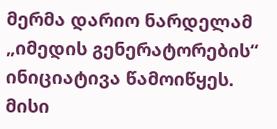მერმა დარიო ნარდელამ „იმედის გენერატორების“ ინიციატივა წამოიწყეს. მისი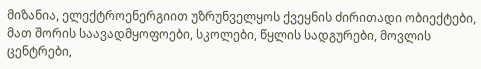მიზანია, ელექტროენერგიით უზრუნველყოს ქვეყნის ძირითადი ობიექტები, მათ შორის საავადმყოფოები, სკოლები, წყლის სადგურები, მოვლის ცენტრები,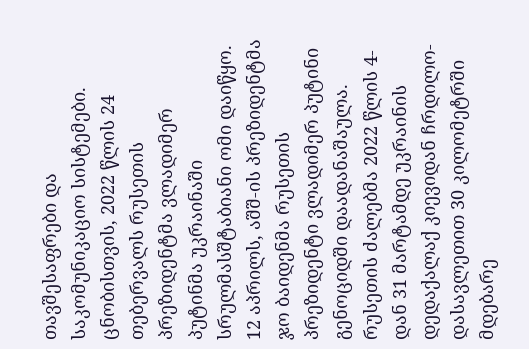თავშესაფრები და საკომუნიკაციო სისტემები. ცნობისთვის, 2022 წლის 24 თებერვალს რუსეთის პრეზიდენტმა ვლადიმერ პუტინმა უკრაინაში სრულმასშტაბიანი ომი დაიწყო. 12 აპრილს, აშშ-ის პრეზიდენტმა ჯო ბაიდენმა რუსეთის პრეზიდენტი ვლადიმერ პუტინი გენოციდში დაადანაშაულა. რუსეთის ძალებმა 2022 წლის 4-დან 31 მარტამდე უკრაინის დედაქალაქ კიევიდან ჩრდილო-დასავლეთით 30 კილომეტრში მდებარე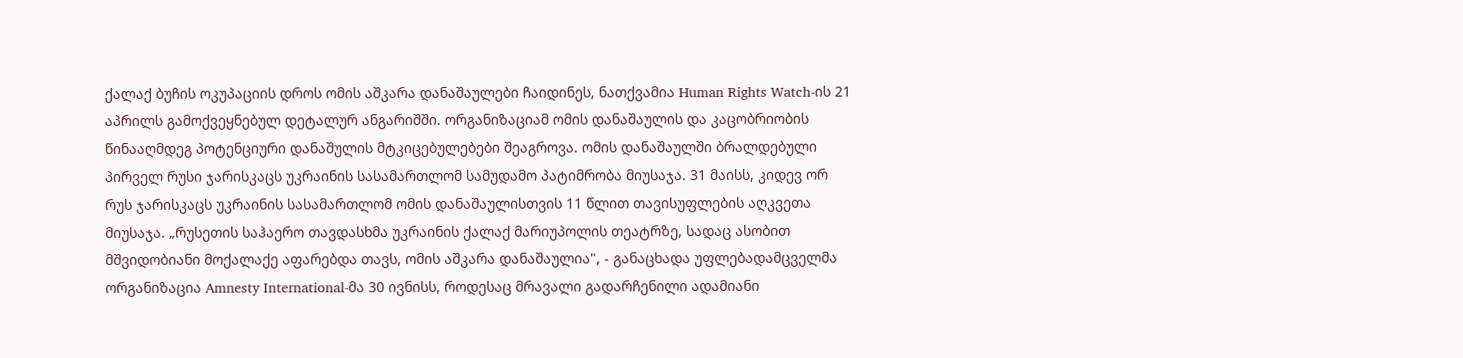ქალაქ ბუჩის ოკუპაციის დროს ომის აშკარა დანაშაულები ჩაიდინეს, ნათქვამია Human Rights Watch-ის 21 აპრილს გამოქვეყნებულ დეტალურ ანგარიშში. ორგანიზაციამ ომის დანაშაულის და კაცობრიობის წინააღმდეგ პოტენციური დანაშულის მტკიცებულებები შეაგროვა. ომის დანაშაულში ბრალდებული პირველ რუსი ჯარისკაცს უკრაინის სასამართლომ სამუდამო პატიმრობა მიუსაჯა. 31 მაისს, კიდევ ორ რუს ჯარისკაცს უკრაინის სასამართლომ ომის დანაშაულისთვის 11 წლით თავისუფლების აღკვეთა მიუსაჯა. „რუსეთის საჰაერო თავდასხმა უკრაინის ქალაქ მარიუპოლის თეატრზე, სადაც ასობით მშვიდობიანი მოქალაქე აფარებდა თავს, ომის აშკარა დანაშაულია", - განაცხადა უფლებადამცველმა ორგანიზაცია Amnesty International-მა 30 ივნისს, როდესაც მრავალი გადარჩენილი ადამიანი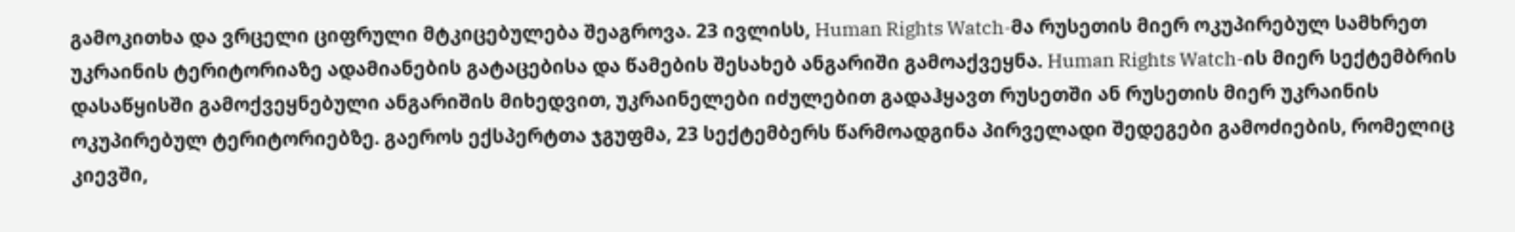გამოკითხა და ვრცელი ციფრული მტკიცებულება შეაგროვა. 23 ივლისს, Human Rights Watch-მა რუსეთის მიერ ოკუპირებულ სამხრეთ უკრაინის ტერიტორიაზე ადამიანების გატაცებისა და წამების შესახებ ანგარიში გამოაქვეყნა. Human Rights Watch-ის მიერ სექტემბრის დასაწყისში გამოქვეყნებული ანგარიშის მიხედვით, უკრაინელები იძულებით გადაჰყავთ რუსეთში ან რუსეთის მიერ უკრაინის ოკუპირებულ ტერიტორიებზე. გაეროს ექსპერტთა ჯგუფმა, 23 სექტემბერს წარმოადგინა პირველადი შედეგები გამოძიების, რომელიც კიევში,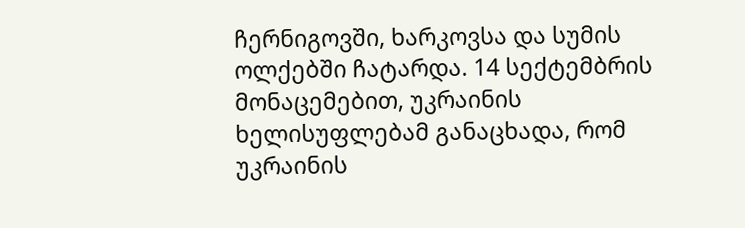ჩერნიგოვში, ხარკოვსა და სუმის ოლქებში ჩატარდა. 14 სექტემბრის მონაცემებით, უკრაინის ხელისუფლებამ განაცხადა, რომ უკრაინის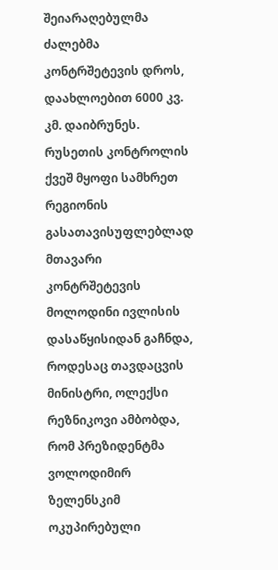შეიარაღებულმა ძალებმა კონტრშეტევის დროს, დაახლოებით 6000 კვ. კმ. დაიბრუნეს. რუსეთის კონტროლის ქვეშ მყოფი სამხრეთ რეგიონის გასათავისუფლებლად მთავარი კონტრშეტევის მოლოდინი ივლისის დასაწყისიდან გაჩნდა, როდესაც თავდაცვის მინისტრი, ოლექსი რეზნიკოვი ამბობდა, რომ პრეზიდენტმა ვოლოდიმირ ზელენსკიმ ოკუპირებული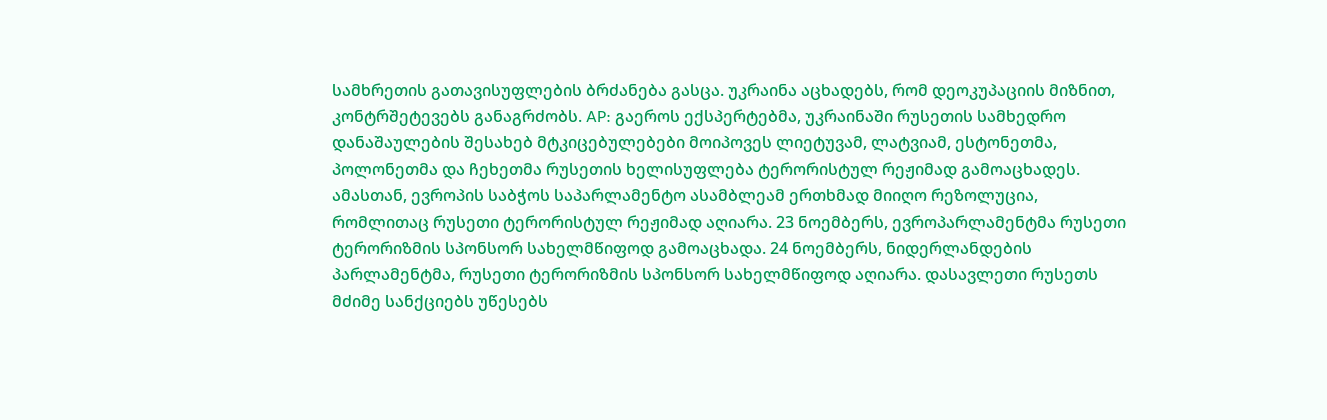სამხრეთის გათავისუფლების ბრძანება გასცა. უკრაინა აცხადებს, რომ დეოკუპაციის მიზნით, კონტრშეტევებს განაგრძობს. AP: გაეროს ექსპერტებმა, უკრაინაში რუსეთის სამხედრო დანაშაულების შესახებ მტკიცებულებები მოიპოვეს ლიეტუვამ, ლატვიამ, ესტონეთმა, პოლონეთმა და ჩეხეთმა რუსეთის ხელისუფლება ტერორისტულ რეჟიმად გამოაცხადეს. ამასთან, ევროპის საბჭოს საპარლამენტო ასამბლეამ ერთხმად მიიღო რეზოლუცია, რომლითაც რუსეთი ტერორისტულ რეჟიმად აღიარა. 23 ნოემბერს, ევროპარლამენტმა რუსეთი ტერორიზმის სპონსორ სახელმწიფოდ გამოაცხადა. 24 ნოემბერს, ნიდერლანდების პარლამენტმა, რუსეთი ტერორიზმის სპონსორ სახელმწიფოდ აღიარა. დასავლეთი რუსეთს მძიმე სანქციებს უწესებს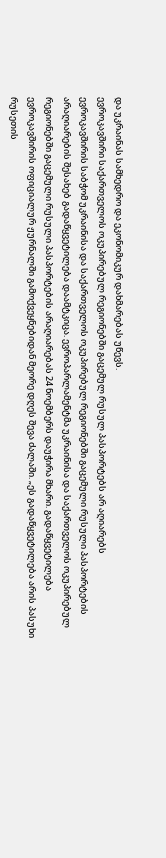და უკრაინას სამხედრო და ეკონომიკურ დახმარებას უწევს.
ევროკავშირი საქართველოს ოკუპირებულ რეგიონებში გაცემულ რუსულ პასპორტებს არ აღიარებს
ევროკავშირის საბჭომ უკრაინისა და საქართველოს ოკუპირებულ რეგიონებში გაცემული რუსული პასპორტების არაღიარების შესახებ გადაწყვეტილება დაამტკიცა. ევროპარლამენტმა უკრაინისა და საქართველოს ოკუპირებულ რეგიონებში გაცემული რუსული პასპორტების არაღიარებას 24 ნოემბერს დაუჭირა მხარი. გადაწყვეტილება ევროკავშირის ოფიციალურ ჟურნალში გამოქვეყნებიდან მეორე დღეს შევა ძალაში. „ეს გადაწყვეტილება არის პასუხი რუსეთის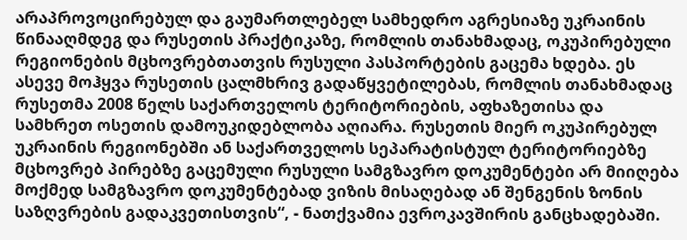არაპროვოცირებულ და გაუმართლებელ სამხედრო აგრესიაზე უკრაინის წინააღმდეგ და რუსეთის პრაქტიკაზე, რომლის თანახმადაც, ოკუპირებული რეგიონების მცხოვრებთათვის რუსული პასპორტების გაცემა ხდება. ეს ასევე მოჰყვა რუსეთის ცალმხრივ გადაწყვეტილებას, რომლის თანახმადაც რუსეთმა 2008 წელს საქართველოს ტერიტორიების, აფხაზეთისა და სამხრეთ ოსეთის დამოუკიდებლობა აღიარა. რუსეთის მიერ ოკუპირებულ უკრაინის რეგიონებში ან საქართველოს სეპარატისტულ ტერიტორიებზე მცხოვრებ პირებზე გაცემული რუსული სამგზავრო დოკუმენტები არ მიიღება მოქმედ სამგზავრო დოკუმენტებად ვიზის მისაღებად ან შენგენის ზონის საზღვრების გადაკვეთისთვის“, - ნათქვამია ევროკავშირის განცხადებაში.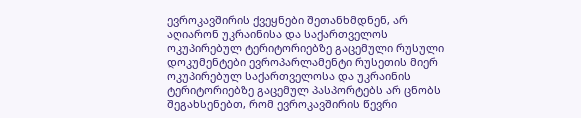ევროკავშირის ქვეყნები შეთანხმდნენ, არ აღიარონ უკრაინისა და საქართველოს ოკუპირებულ ტერიტორიებზე გაცემული რუსული დოკუმენტები ევროპარლამენტი რუსეთის მიერ ოკუპირებულ საქართველოსა და უკრაინის ტერიტორიებზე გაცემულ პასპორტებს არ ცნობს შეგახსენებთ, რომ ევროკავშირის წევრი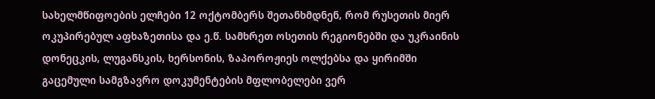სახელმწიფოების ელჩები 12 ოქტომბერს შეთანხმდნენ, რომ რუსეთის მიერ ოკუპირებულ აფხაზეთისა და ე.წ. სამხრეთ ოსეთის რეგიონებში და უკრაინის დონეცკის, ლუგანსკის, ხერსონის, ზაპოროჟიეს ოლქებსა და ყირიმში გაცემული სამგზავრო დოკუმენტების მფლობელები ვერ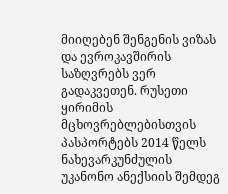მიიღებენ შენგენის ვიზას და ევროკავშირის საზღვრებს ვერ გადაკვეთენ. რუსეთი ყირიმის მცხოვრებლებისთვის პასპორტებს 2014 წელს ნახევარკუნძულის უკანონო ანექსიის შემდეგ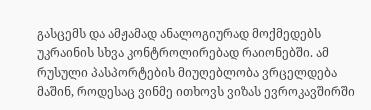გასცემს და ამჟამად ანალოგიურად მოქმედებს უკრაინის სხვა კონტროლირებად რაიონებში. ამ რუსული პასპორტების მიუღებლობა ვრცელდება მაშინ, როდესაც ვინმე ითხოვს ვიზას ევროკავშირში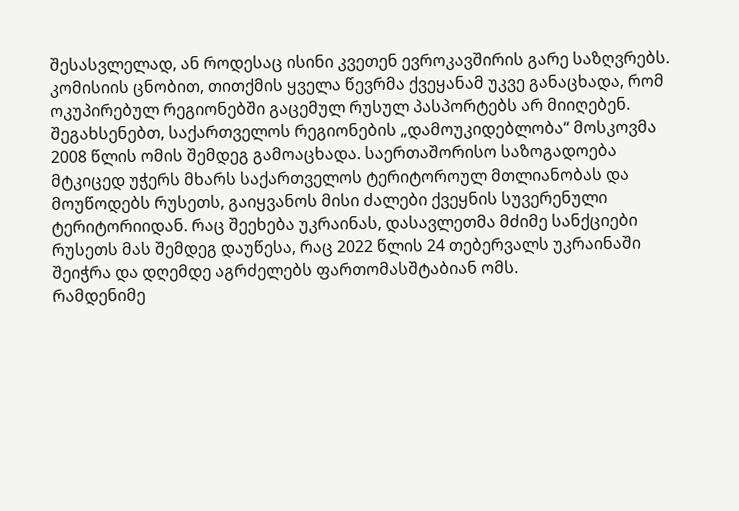შესასვლელად, ან როდესაც ისინი კვეთენ ევროკავშირის გარე საზღვრებს. კომისიის ცნობით, თითქმის ყველა წევრმა ქვეყანამ უკვე განაცხადა, რომ ოკუპირებულ რეგიონებში გაცემულ რუსულ პასპორტებს არ მიიღებენ. შეგახსენებთ, საქართველოს რეგიონების „დამოუკიდებლობა“ მოსკოვმა 2008 წლის ომის შემდეგ გამოაცხადა. საერთაშორისო საზოგადოება მტკიცედ უჭერს მხარს საქართველოს ტერიტოროულ მთლიანობას და მოუწოდებს რუსეთს, გაიყვანოს მისი ძალები ქვეყნის სუვერენული ტერიტორიიდან. რაც შეეხება უკრაინას, დასავლეთმა მძიმე სანქციები რუსეთს მას შემდეგ დაუწესა, რაც 2022 წლის 24 თებერვალს უკრაინაში შეიჭრა და დღემდე აგრძელებს ფართომასშტაბიან ომს.
რამდენიმე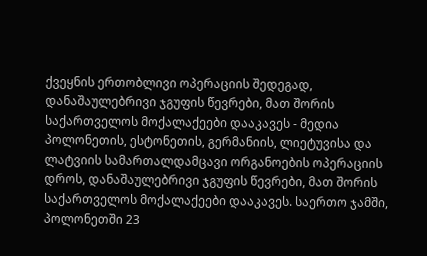ქვეყნის ერთობლივი ოპერაციის შედეგად, დანაშაულებრივი ჯგუფის წევრები, მათ შორის საქართველოს მოქალაქეები დააკავეს - მედია
პოლონეთის, ესტონეთის, გერმანიის, ლიეტუვისა და ლატვიის სამართალდამცავი ორგანოების ოპერაციის დროს, დანაშაულებრივი ჯგუფის წევრები, მათ შორის საქართველოს მოქალაქეები დააკავეს. საერთო ჯამში, პოლონეთში 23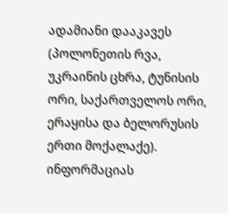ადამიანი დააკავეს (პოლონეთის რვა, უკრაინის ცხრა, ტუნისის ორი, საქართველოს ორი, ერაყისა და ბელორუსის ერთი მოქალაქე). ინფორმაციას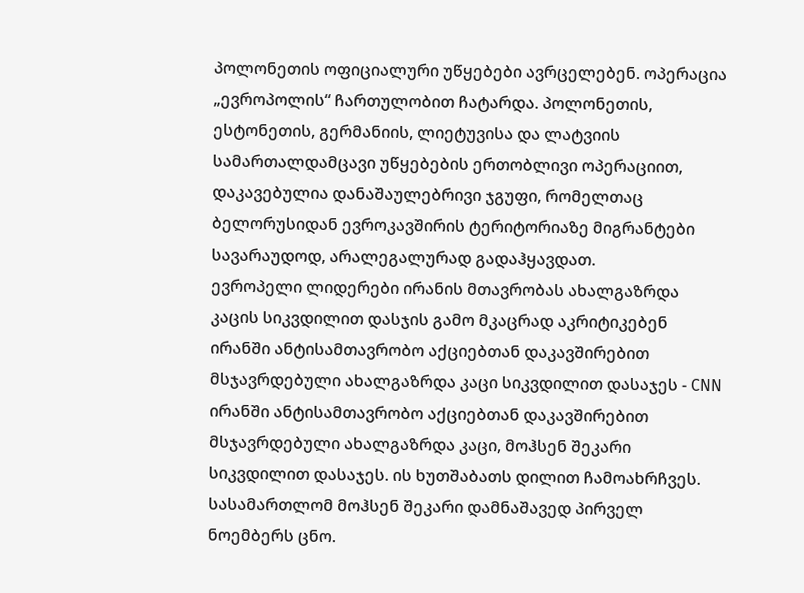პოლონეთის ოფიციალური უწყებები ავრცელებენ. ოპერაცია „ევროპოლის“ ჩართულობით ჩატარდა. პოლონეთის, ესტონეთის, გერმანიის, ლიეტუვისა და ლატვიის სამართალდამცავი უწყებების ერთობლივი ოპერაციით, დაკავებულია დანაშაულებრივი ჯგუფი, რომელთაც ბელორუსიდან ევროკავშირის ტერიტორიაზე მიგრანტები სავარაუდოდ, არალეგალურად გადაჰყავდათ.
ევროპელი ლიდერები ირანის მთავრობას ახალგაზრდა კაცის სიკვდილით დასჯის გამო მკაცრად აკრიტიკებენ
ირანში ანტისამთავრობო აქციებთან დაკავშირებით მსჯავრდებული ახალგაზრდა კაცი სიკვდილით დასაჯეს - CNN ირანში ანტისამთავრობო აქციებთან დაკავშირებით მსჯავრდებული ახალგაზრდა კაცი, მოჰსენ შეკარი სიკვდილით დასაჯეს. ის ხუთშაბათს დილით ჩამოახრჩვეს. სასამართლომ მოჰსენ შეკარი დამნაშავედ პირველ ნოემბერს ცნო.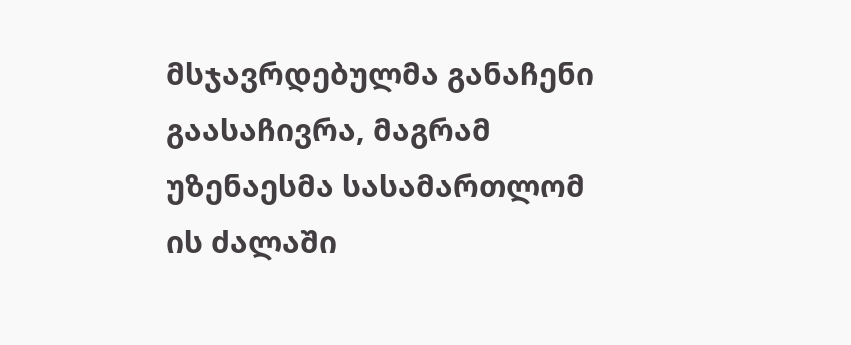მსჯავრდებულმა განაჩენი გაასაჩივრა, მაგრამ უზენაესმა სასამართლომ ის ძალაში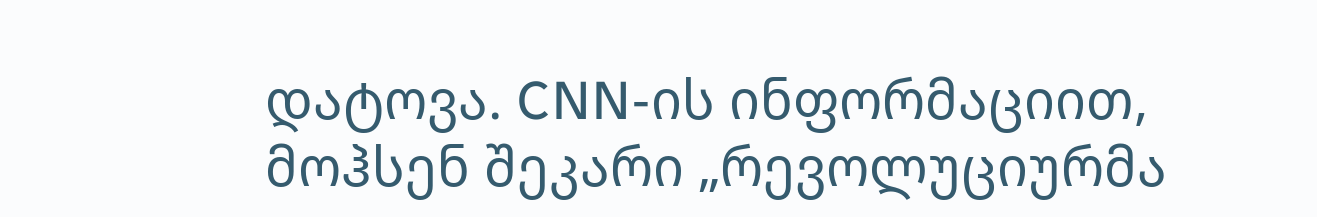დატოვა. CNN-ის ინფორმაციით, მოჰსენ შეკარი „რევოლუციურმა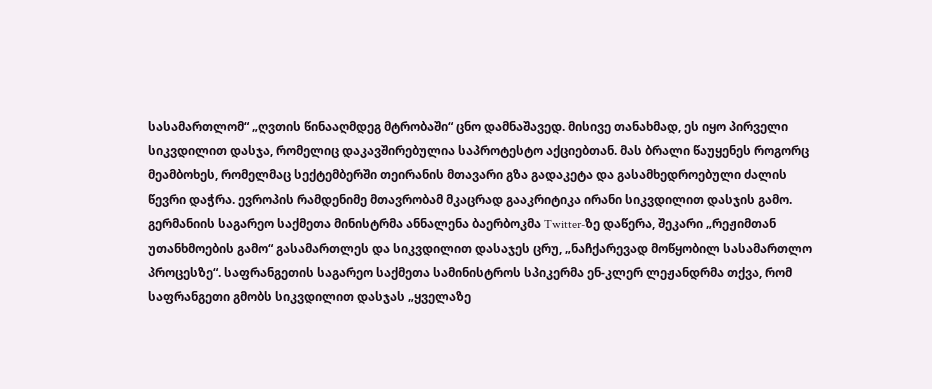სასამართლომ“ „ღვთის წინააღმდეგ მტრობაში“ ცნო დამნაშავედ. მისივე თანახმად, ეს იყო პირველი სიკვდილით დასჯა, რომელიც დაკავშირებულია საპროტესტო აქციებთან. მას ბრალი წაუყენეს როგორც მეამბოხეს, რომელმაც სექტემბერში თეირანის მთავარი გზა გადაკეტა და გასამხედროებული ძალის წევრი დაჭრა. ევროპის რამდენიმე მთავრობამ მკაცრად გააკრიტიკა ირანი სიკვდილით დასჯის გამო. გერმანიის საგარეო საქმეთა მინისტრმა ანნალენა ბაერბოკმა Twitter-ზე დაწერა, შეკარი „რეჟიმთან უთანხმოების გამო“ გასამართლეს და სიკვდილით დასაჯეს ცრუ, „ნაჩქარევად მოწყობილ სასამართლო პროცესზე“. საფრანგეთის საგარეო საქმეთა სამინისტროს სპიკერმა ენ-კლერ ლეჟანდრმა თქვა, რომ საფრანგეთი გმობს სიკვდილით დასჯას „ყველაზე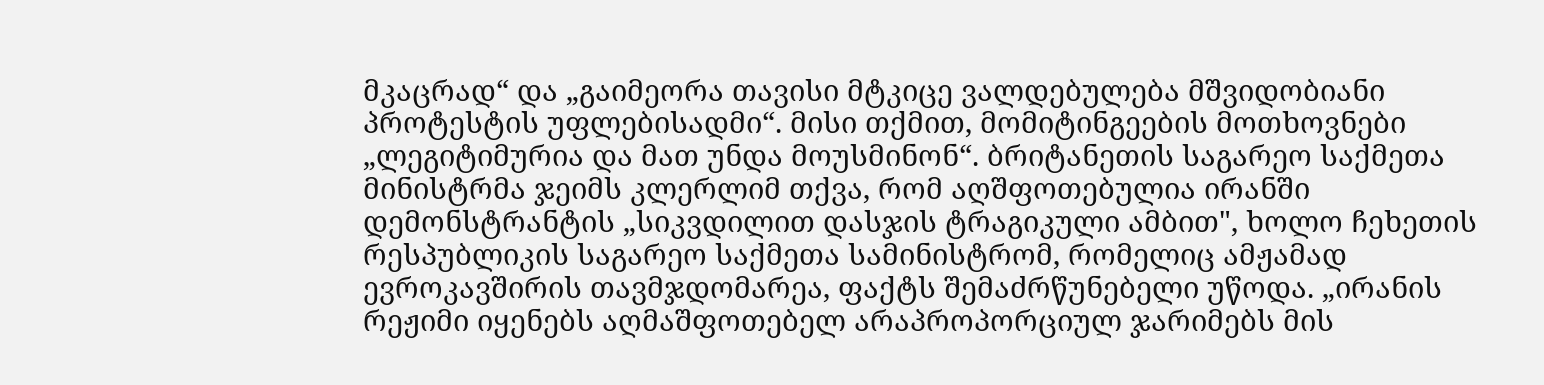მკაცრად“ და „გაიმეორა თავისი მტკიცე ვალდებულება მშვიდობიანი პროტესტის უფლებისადმი“. მისი თქმით, მომიტინგეების მოთხოვნები „ლეგიტიმურია და მათ უნდა მოუსმინონ“. ბრიტანეთის საგარეო საქმეთა მინისტრმა ჯეიმს კლერლიმ თქვა, რომ აღშფოთებულია ირანში დემონსტრანტის „სიკვდილით დასჯის ტრაგიკული ამბით", ხოლო ჩეხეთის რესპუბლიკის საგარეო საქმეთა სამინისტრომ, რომელიც ამჟამად ევროკავშირის თავმჯდომარეა, ფაქტს შემაძრწუნებელი უწოდა. „ირანის რეჟიმი იყენებს აღმაშფოთებელ არაპროპორციულ ჯარიმებს მის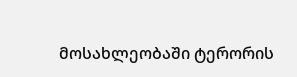მოსახლეობაში ტერორის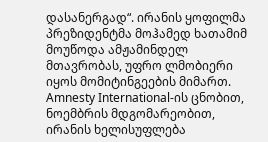დასანერგად“. ირანის ყოფილმა პრეზიდენტმა მოჰამედ ხათამიმ მოუწოდა ამჟამინდელ მთავრობას, უფრო ლმობიერი იყოს მომიტინგეების მიმართ. Amnesty International-ის ცნობით, ნოემბრის მდგომარეობით, ირანის ხელისუფლება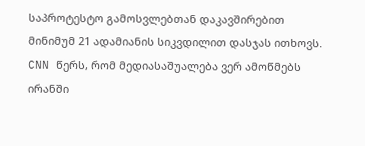საპროტესტო გამოსვლებთან დაკავშირებით მინიმუმ 21 ადამიანის სიკვდილით დასჯას ითხოვს. CNN წერს, რომ მედიასაშუალება ვერ ამოწმებს ირანში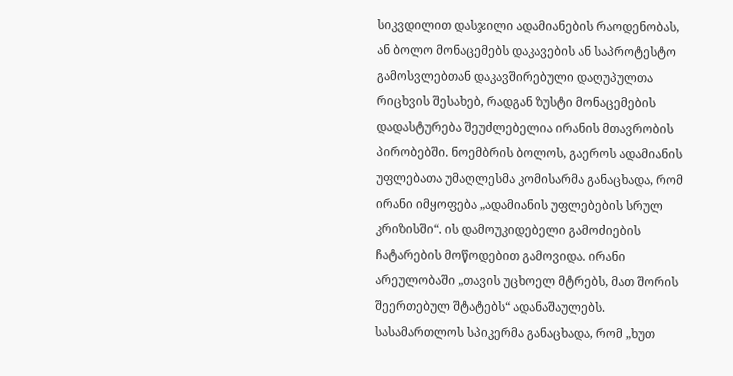სიკვდილით დასჯილი ადამიანების რაოდენობას, ან ბოლო მონაცემებს დაკავების ან საპროტესტო გამოსვლებთან დაკავშირებული დაღუპულთა რიცხვის შესახებ, რადგან ზუსტი მონაცემების დადასტურება შეუძლებელია ირანის მთავრობის პირობებში. ნოემბრის ბოლოს, გაეროს ადამიანის უფლებათა უმაღლესმა კომისარმა განაცხადა, რომ ირანი იმყოფება „ადამიანის უფლებების სრულ კრიზისში“. ის დამოუკიდებელი გამოძიების ჩატარების მოწოდებით გამოვიდა. ირანი არეულობაში „თავის უცხოელ მტრებს, მათ შორის შეერთებულ შტატებს“ ადანაშაულებს. სასამართლოს სპიკერმა განაცხადა, რომ „ხუთ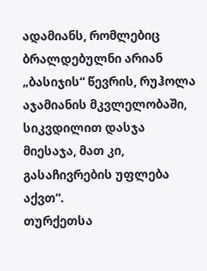ადამიანს, რომლებიც ბრალდებულნი არიან „ბასიჯის“ წევრის, რუჰოლა აჯამიანის მკვლელობაში, სიკვდილით დასჯა მიესაჯა, მათ კი, გასაჩივრების უფლება აქვთ“.
თურქეთსა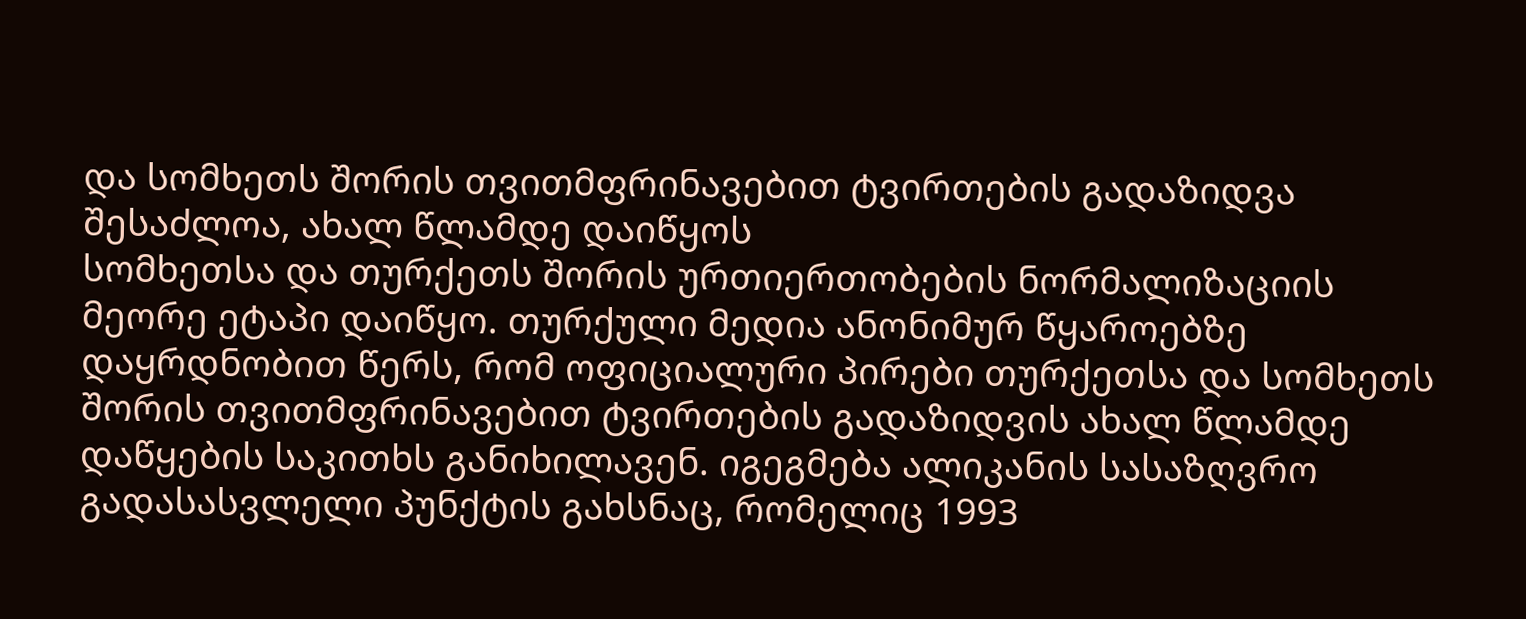და სომხეთს შორის თვითმფრინავებით ტვირთების გადაზიდვა შესაძლოა, ახალ წლამდე დაიწყოს
სომხეთსა და თურქეთს შორის ურთიერთობების ნორმალიზაციის მეორე ეტაპი დაიწყო. თურქული მედია ანონიმურ წყაროებზე დაყრდნობით წერს, რომ ოფიციალური პირები თურქეთსა და სომხეთს შორის თვითმფრინავებით ტვირთების გადაზიდვის ახალ წლამდე დაწყების საკითხს განიხილავენ. იგეგმება ალიკანის სასაზღვრო გადასასვლელი პუნქტის გახსნაც, რომელიც 1993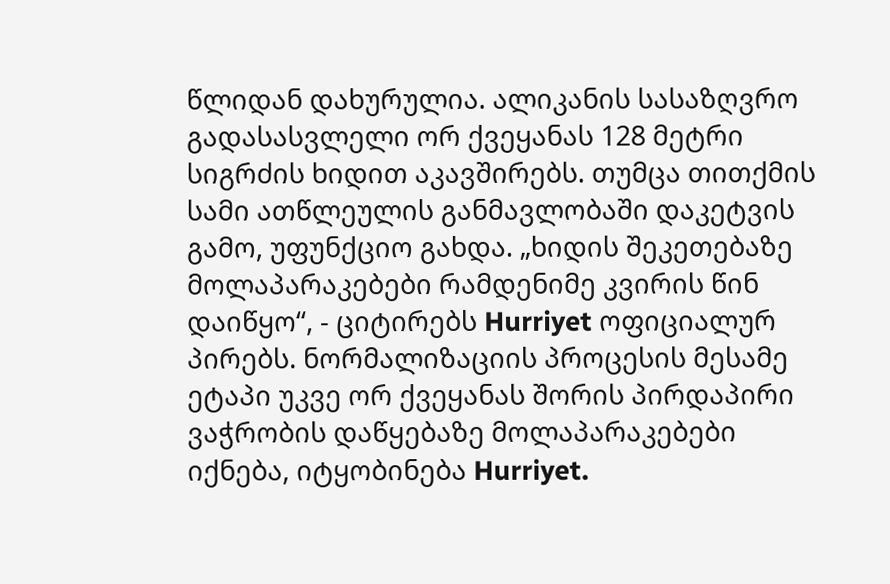წლიდან დახურულია. ალიკანის სასაზღვრო გადასასვლელი ორ ქვეყანას 128 მეტრი სიგრძის ხიდით აკავშირებს. თუმცა თითქმის სამი ათწლეულის განმავლობაში დაკეტვის გამო, უფუნქციო გახდა. „ხიდის შეკეთებაზე მოლაპარაკებები რამდენიმე კვირის წინ დაიწყო“, - ციტირებს Hurriyet ოფიციალურ პირებს. ნორმალიზაციის პროცესის მესამე ეტაპი უკვე ორ ქვეყანას შორის პირდაპირი ვაჭრობის დაწყებაზე მოლაპარაკებები იქნება, იტყობინება Hurriyet.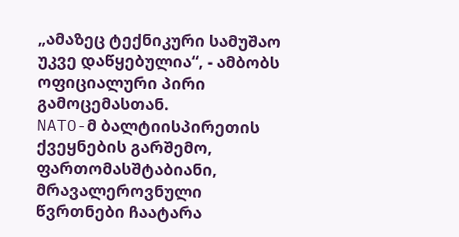„ამაზეც ტექნიკური სამუშაო უკვე დაწყებულია“, - ამბობს ოფიციალური პირი გამოცემასთან.
NATO-მ ბალტიისპირეთის ქვეყნების გარშემო, ფართომასშტაბიანი, მრავალეროვნული წვრთნები ჩაატარა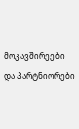მოკავშირეები და პარტნიორები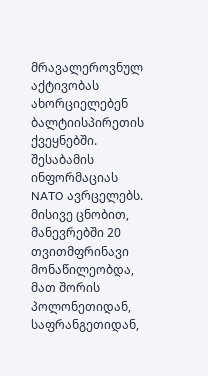მრავალეროვნულ აქტივობას ახორციელებენ ბალტიისპირეთის ქვეყნებში. შესაბამის ინფორმაციას NATO ავრცელებს. მისივე ცნობით, მანევრებში 20 თვითმფრინავი მონაწილეობდა, მათ შორის პოლონეთიდან, საფრანგეთიდან,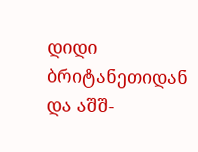დიდი ბრიტანეთიდან და აშშ-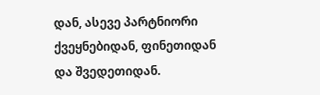დან, ასევე პარტნიორი ქვეყნებიდან, ფინეთიდან და შვედეთიდან.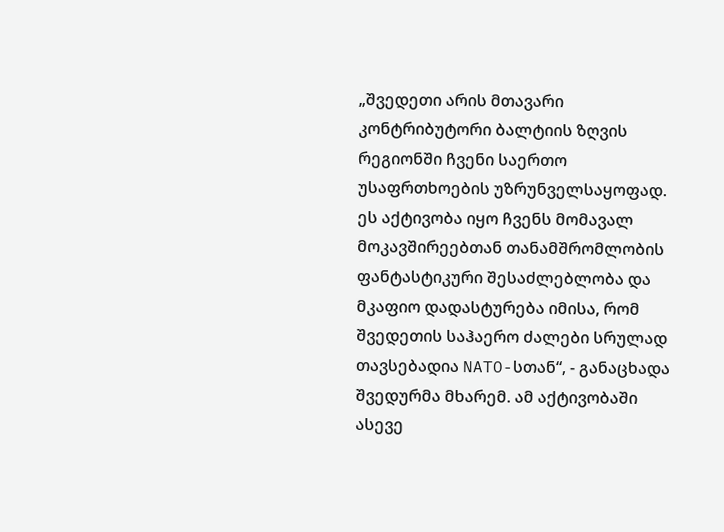„შვედეთი არის მთავარი კონტრიბუტორი ბალტიის ზღვის რეგიონში ჩვენი საერთო უსაფრთხოების უზრუნველსაყოფად. ეს აქტივობა იყო ჩვენს მომავალ მოკავშირეებთან თანამშრომლობის ფანტასტიკური შესაძლებლობა და მკაფიო დადასტურება იმისა, რომ შვედეთის საჰაერო ძალები სრულად თავსებადია NATO-სთან“, - განაცხადა შვედურმა მხარემ. ამ აქტივობაში ასევე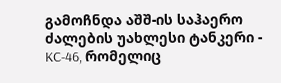გამოჩნდა აშშ-ის საჰაერო ძალების უახლესი ტანკერი - KC-46, რომელიც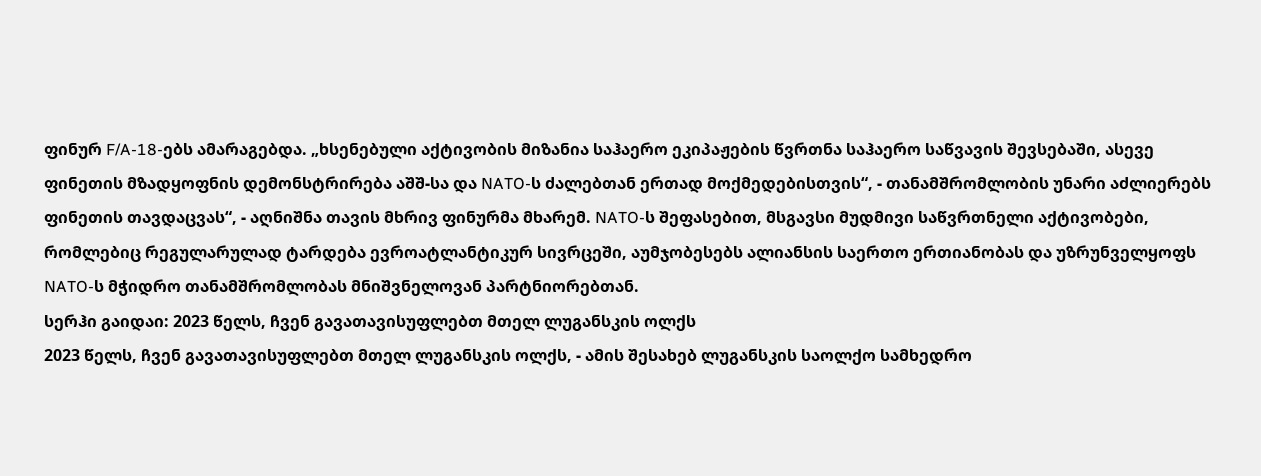ფინურ F/A-18-ებს ამარაგებდა. „ხსენებული აქტივობის მიზანია საჰაერო ეკიპაჟების წვრთნა საჰაერო საწვავის შევსებაში, ასევე ფინეთის მზადყოფნის დემონსტრირება აშშ-სა და NATO-ს ძალებთან ერთად მოქმედებისთვის“, - თანამშრომლობის უნარი აძლიერებს ფინეთის თავდაცვას“, - აღნიშნა თავის მხრივ ფინურმა მხარემ. NATO-ს შეფასებით, მსგავსი მუდმივი საწვრთნელი აქტივობები, რომლებიც რეგულარულად ტარდება ევროატლანტიკურ სივრცეში, აუმჯობესებს ალიანსის საერთო ერთიანობას და უზრუნველყოფს NATO-ს მჭიდრო თანამშრომლობას მნიშვნელოვან პარტნიორებთან.
სერჰი გაიდაი: 2023 წელს, ჩვენ გავათავისუფლებთ მთელ ლუგანსკის ოლქს
2023 წელს, ჩვენ გავათავისუფლებთ მთელ ლუგანსკის ოლქს, - ამის შესახებ ლუგანსკის საოლქო სამხედრო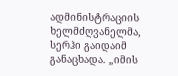ადმინისტრაციის ხელმძღვანელმა, სერჰი გაიდაიმ განაცხადა. „იმის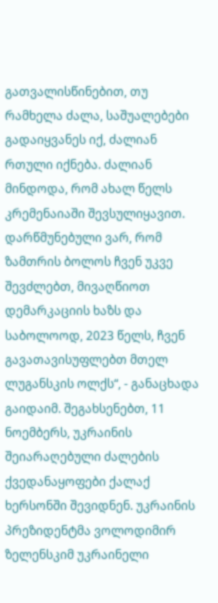გათვალისწინებით, თუ რამხელა ძალა, საშუალებები გადაიყვანეს იქ, ძალიან რთული იქნება. ძალიან მინდოდა, რომ ახალ წელს კრემენაიაში შევსულიყავით. დარწმუნებული ვარ, რომ ზამთრის ბოლოს ჩვენ უკვე შევძლებთ, მივაღწიოთ დემარკაციის ხაზს და საბოლოოდ, 2023 წელს, ჩვენ გავათავისუფლებთ მთელ ლუგანსკის ოლქს“, - განაცხადა გაიდაიმ. შეგახსენებთ, 11 ნოემბერს, უკრაინის შეიარაღებული ძალების ქვედანაყოფები ქალაქ ხერსონში შევიდნენ. უკრაინის პრეზიდენტმა ვოლოდიმირ ზელენსკიმ უკრაინელი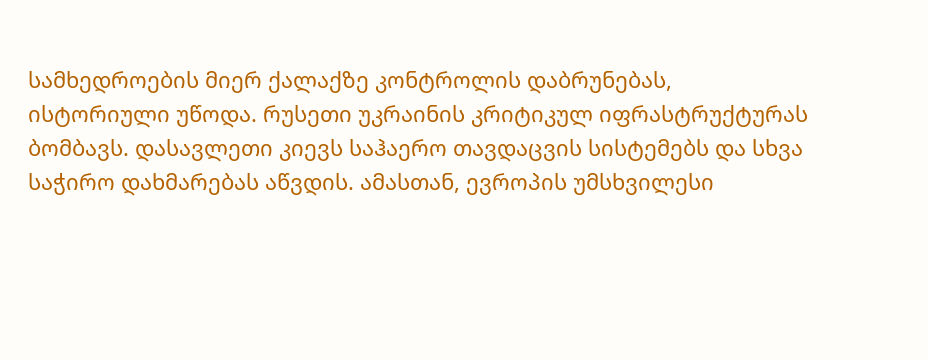სამხედროების მიერ ქალაქზე კონტროლის დაბრუნებას, ისტორიული უწოდა. რუსეთი უკრაინის კრიტიკულ იფრასტრუქტურას ბომბავს. დასავლეთი კიევს საჰაერო თავდაცვის სისტემებს და სხვა საჭირო დახმარებას აწვდის. ამასთან, ევროპის უმსხვილესი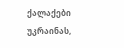ქალაქები უკრაინას,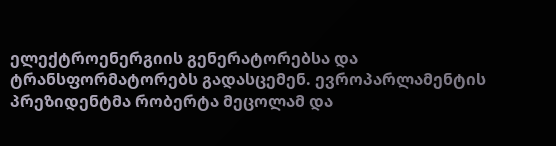ელექტროენერგიის გენერატორებსა და ტრანსფორმატორებს გადასცემენ. ევროპარლამენტის პრეზიდენტმა რობერტა მეცოლამ და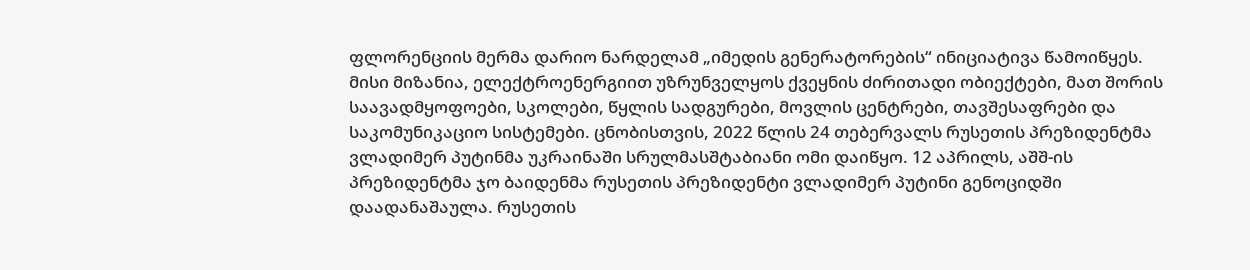ფლორენციის მერმა დარიო ნარდელამ „იმედის გენერატორების“ ინიციატივა წამოიწყეს. მისი მიზანია, ელექტროენერგიით უზრუნველყოს ქვეყნის ძირითადი ობიექტები, მათ შორის საავადმყოფოები, სკოლები, წყლის სადგურები, მოვლის ცენტრები, თავშესაფრები და საკომუნიკაციო სისტემები. ცნობისთვის, 2022 წლის 24 თებერვალს რუსეთის პრეზიდენტმა ვლადიმერ პუტინმა უკრაინაში სრულმასშტაბიანი ომი დაიწყო. 12 აპრილს, აშშ-ის პრეზიდენტმა ჯო ბაიდენმა რუსეთის პრეზიდენტი ვლადიმერ პუტინი გენოციდში დაადანაშაულა. რუსეთის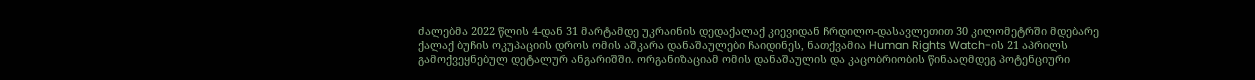ძალებმა 2022 წლის 4-დან 31 მარტამდე უკრაინის დედაქალაქ კიევიდან ჩრდილო-დასავლეთით 30 კილომეტრში მდებარე ქალაქ ბუჩის ოკუპაციის დროს ომის აშკარა დანაშაულები ჩაიდინეს, ნათქვამია Human Rights Watch-ის 21 აპრილს გამოქვეყნებულ დეტალურ ანგარიშში. ორგანიზაციამ ომის დანაშაულის და კაცობრიობის წინააღმდეგ პოტენციური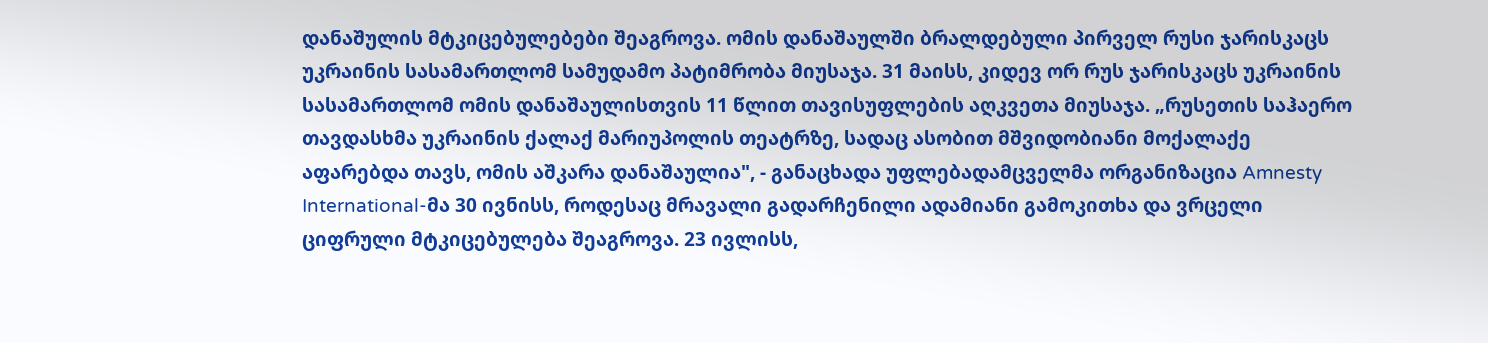დანაშულის მტკიცებულებები შეაგროვა. ომის დანაშაულში ბრალდებული პირველ რუსი ჯარისკაცს უკრაინის სასამართლომ სამუდამო პატიმრობა მიუსაჯა. 31 მაისს, კიდევ ორ რუს ჯარისკაცს უკრაინის სასამართლომ ომის დანაშაულისთვის 11 წლით თავისუფლების აღკვეთა მიუსაჯა. „რუსეთის საჰაერო თავდასხმა უკრაინის ქალაქ მარიუპოლის თეატრზე, სადაც ასობით მშვიდობიანი მოქალაქე აფარებდა თავს, ომის აშკარა დანაშაულია", - განაცხადა უფლებადამცველმა ორგანიზაცია Amnesty International-მა 30 ივნისს, როდესაც მრავალი გადარჩენილი ადამიანი გამოკითხა და ვრცელი ციფრული მტკიცებულება შეაგროვა. 23 ივლისს,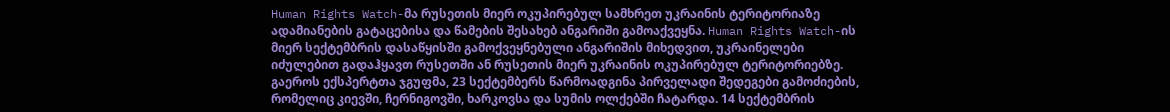Human Rights Watch-მა რუსეთის მიერ ოკუპირებულ სამხრეთ უკრაინის ტერიტორიაზე ადამიანების გატაცებისა და წამების შესახებ ანგარიში გამოაქვეყნა. Human Rights Watch-ის მიერ სექტემბრის დასაწყისში გამოქვეყნებული ანგარიშის მიხედვით, უკრაინელები იძულებით გადაჰყავთ რუსეთში ან რუსეთის მიერ უკრაინის ოკუპირებულ ტერიტორიებზე. გაეროს ექსპერტთა ჯგუფმა, 23 სექტემბერს წარმოადგინა პირველადი შედეგები გამოძიების, რომელიც კიევში, ჩერნიგოვში, ხარკოვსა და სუმის ოლქებში ჩატარდა. 14 სექტემბრის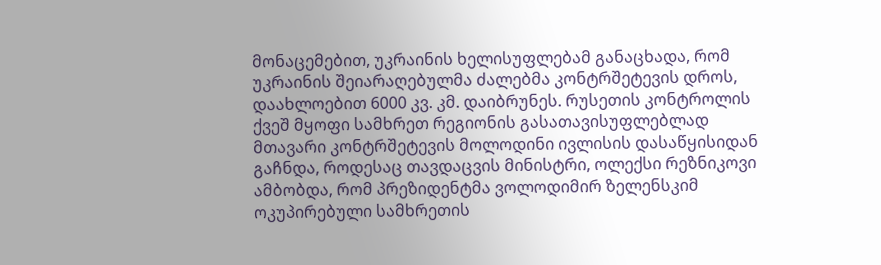მონაცემებით, უკრაინის ხელისუფლებამ განაცხადა, რომ უკრაინის შეიარაღებულმა ძალებმა კონტრშეტევის დროს, დაახლოებით 6000 კვ. კმ. დაიბრუნეს. რუსეთის კონტროლის ქვეშ მყოფი სამხრეთ რეგიონის გასათავისუფლებლად მთავარი კონტრშეტევის მოლოდინი ივლისის დასაწყისიდან გაჩნდა, როდესაც თავდაცვის მინისტრი, ოლექსი რეზნიკოვი ამბობდა, რომ პრეზიდენტმა ვოლოდიმირ ზელენსკიმ ოკუპირებული სამხრეთის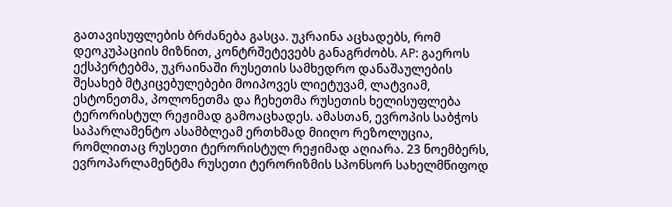გათავისუფლების ბრძანება გასცა. უკრაინა აცხადებს, რომ დეოკუპაციის მიზნით, კონტრშეტევებს განაგრძობს. AP: გაეროს ექსპერტებმა, უკრაინაში რუსეთის სამხედრო დანაშაულების შესახებ მტკიცებულებები მოიპოვეს ლიეტუვამ, ლატვიამ, ესტონეთმა, პოლონეთმა და ჩეხეთმა რუსეთის ხელისუფლება ტერორისტულ რეჟიმად გამოაცხადეს. ამასთან, ევროპის საბჭოს საპარლამენტო ასამბლეამ ერთხმად მიიღო რეზოლუცია, რომლითაც რუსეთი ტერორისტულ რეჟიმად აღიარა. 23 ნოემბერს, ევროპარლამენტმა რუსეთი ტერორიზმის სპონსორ სახელმწიფოდ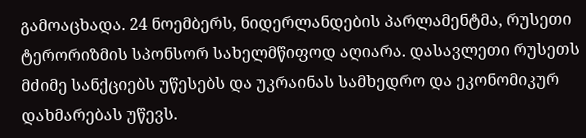გამოაცხადა. 24 ნოემბერს, ნიდერლანდების პარლამენტმა, რუსეთი ტერორიზმის სპონსორ სახელმწიფოდ აღიარა. დასავლეთი რუსეთს მძიმე სანქციებს უწესებს და უკრაინას სამხედრო და ეკონომიკურ დახმარებას უწევს.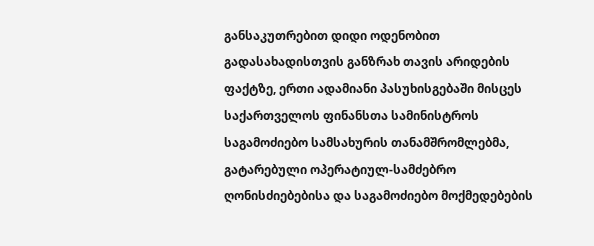განსაკუთრებით დიდი ოდენობით გადასახადისთვის განზრახ თავის არიდების ფაქტზე, ერთი ადამიანი პასუხისგებაში მისცეს
საქართველოს ფინანსთა სამინისტროს საგამოძიებო სამსახურის თანამშრომლებმა, გატარებული ოპერატიულ-სამძებრო ღონისძიებებისა და საგამოძიებო მოქმედებების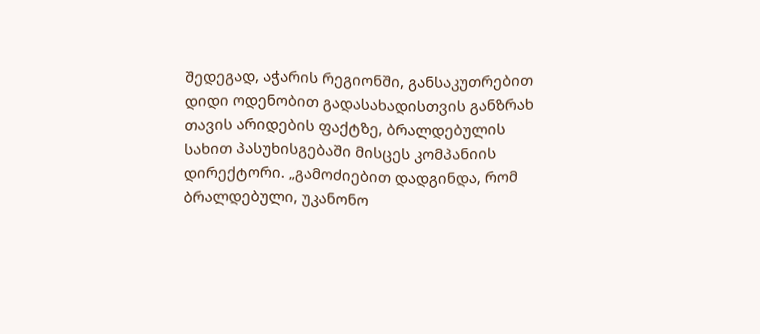შედეგად, აჭარის რეგიონში, განსაკუთრებით დიდი ოდენობით გადასახადისთვის განზრახ თავის არიდების ფაქტზე, ბრალდებულის სახით პასუხისგებაში მისცეს კომპანიის დირექტორი. „გამოძიებით დადგინდა, რომ ბრალდებული, უკანონო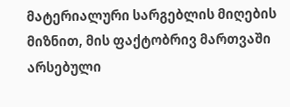მატერიალური სარგებლის მიღების მიზნით, მის ფაქტობრივ მართვაში არსებული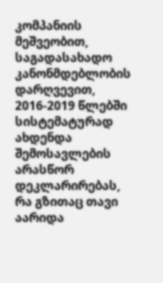კომპანიის მეშვეობით, საგადასახადო კანონმდებლობის დარღვევით, 2016-2019 წლებში სისტემატურად ახდენდა შემოსავლების არასწორ დეკლარირებას, რა გზითაც თავი აარიდა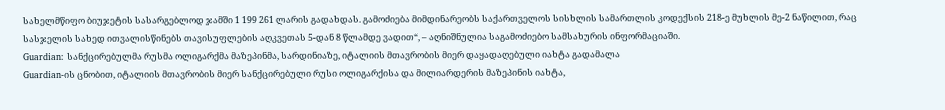სახელმწიფო ბიუჯეტის სასარგებლოდ ჯამში 1 199 261 ლარის გადახდას. გამოძიება მიმდინარეობს საქართველოს სისხლის სამართლის კოდექსის 218-ე მუხლის მე-2 ნაწილით, რაც სასჯელის სახედ ითვალისწინებს თავისუფლების აღკვეთას 5-დან 8 წლამდე ვადით“, – აღნიშნულია საგამოძიებო სამსახურის ინფორმაციაში.
Guardian: სანქცირებულმა რუსმა ოლიგარქმა მაზეპინმა, სარდინიაზე, იტალიის მთავრობის მიერ დაყადაღებული იახტა გადამალა
Guardian-ის ცნობით, იტალიის მთავრობის მიერ სანქცირებული რუსი ოლიგარქისა და მილიარდერის მაზეპინის იახტა,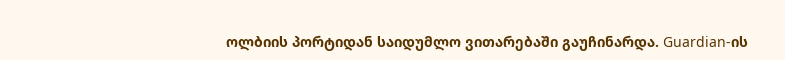ოლბიის პორტიდან საიდუმლო ვითარებაში გაუჩინარდა. Guardian-ის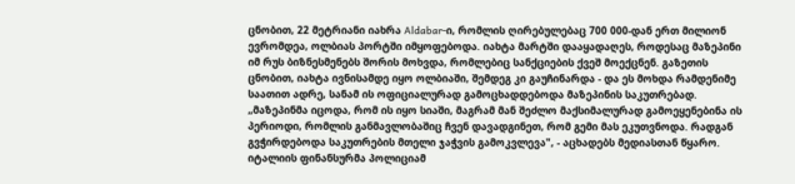ცნობით, 22 მეტრიანი იახრა Aldabar-ი, რომლის ღირებულებაც 700 000-დან ერთ მილიონ ევრომდეა, ოლბიას პორტში იმყოფებოდა. იახტა მარტში დააყადაღეს, როდესაც მაზეპინი იმ რუს ბიზნესმენებს შორის მოხვდა, რომლებიც სანქციების ქვეშ მოექცნენ. გაზეთის ცნობით, იახტა ივნისამდე იყო ოლბიაში, შემდეგ კი გაუჩინარდა - და ეს მოხდა რამდენიმე საათით ადრე, სანამ ის ოფიციალურად გამოცხადდებოდა მაზეპინის საკუთრებად. „მაზეპინმა იცოდა, რომ ის იყო სიაში, მაგრამ მან შეძლო მაქსიმალურად გამოეყენებინა ის პერიოდი, რომლის განმავლობაშიც ჩვენ დავადგინეთ, რომ გემი მას ეკუთვნოდა. რადგან გვჭირდებოდა საკუთრების მთელი ჯაჭვის გამოკვლევა", - აცხადებს მედიასთან წყარო. იტალიის ფინანსურმა პოლიციამ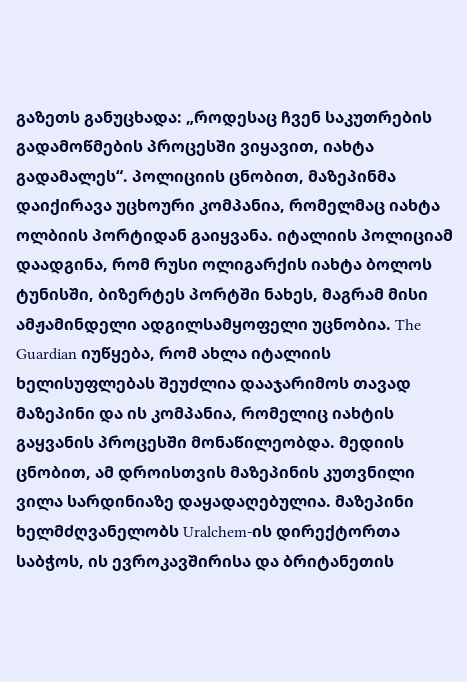გაზეთს განუცხადა: „როდესაც ჩვენ საკუთრების გადამოწმების პროცესში ვიყავით, იახტა გადამალეს“. პოლიციის ცნობით, მაზეპინმა დაიქირავა უცხოური კომპანია, რომელმაც იახტა ოლბიის პორტიდან გაიყვანა. იტალიის პოლიციამ დაადგინა, რომ რუსი ოლიგარქის იახტა ბოლოს ტუნისში, ბიზერტეს პორტში ნახეს, მაგრამ მისი ამჟამინდელი ადგილსამყოფელი უცნობია. The Guardian იუწყება, რომ ახლა იტალიის ხელისუფლებას შეუძლია დააჯარიმოს თავად მაზეპინი და ის კომპანია, რომელიც იახტის გაყვანის პროცესში მონაწილეობდა. მედიის ცნობით, ამ დროისთვის მაზეპინის კუთვნილი ვილა სარდინიაზე დაყადაღებულია. მაზეპინი ხელმძღვანელობს Uralchem-ის დირექტორთა საბჭოს, ის ევროკავშირისა და ბრიტანეთის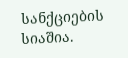სანქციების სიაშია.